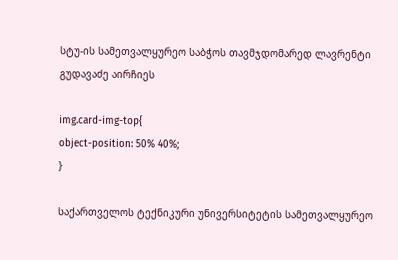სტუ-ის სამეთვალყურეო საბჭოს თავმჯდომარედ ლავრენტი გუდავაძე აირჩიეს

img.card-img-top{
object-position: 50% 40%;
}

საქართველოს ტექნიკური უნივერსიტეტის სამეთვალყურეო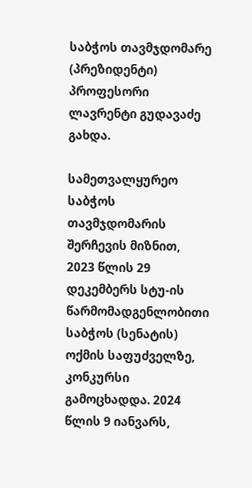საბჭოს თავმჯდომარე (პრეზიდენტი) პროფესორი ლავრენტი გუდავაძე გახდა.

სამეთვალყურეო საბჭოს თავმჯდომარის შერჩევის მიზნით, 2023 წლის 29 დეკემბერს სტუ-ის წარმომადგენლობითი საბჭოს (სენატის) ოქმის საფუძველზე, კონკურსი გამოცხადდა. 2024 წლის 9 იანვარს,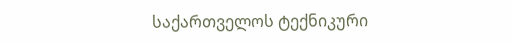საქართველოს ტექნიკური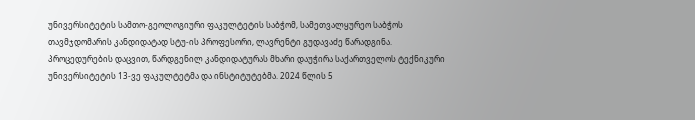უნივერსიტეტის სამთო-გეოლოგიური ფაკულტეტის საბჭომ, სამეთვალყურეო საბჭოს თავმჯდომარის კანდიდატად სტუ-ის პროფესორი, ლავრენტი გუდავაძე წარადგინა. პროცედურების დაცვით, წარდგენილ კანდიდატურას მხარი დაუჭირა საქართველოს ტექნიკური უნივერსიტეტის 13-ვე ფაკულტეტმა და ინსტიტუტებმა. 2024 წლის 5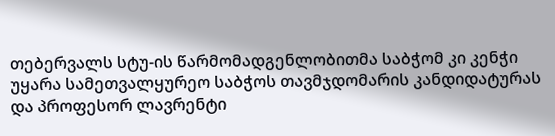თებერვალს სტუ-ის წარმომადგენლობითმა საბჭომ კი კენჭი უყარა სამეთვალყურეო საბჭოს თავმჯდომარის კანდიდატურას და პროფესორ ლავრენტი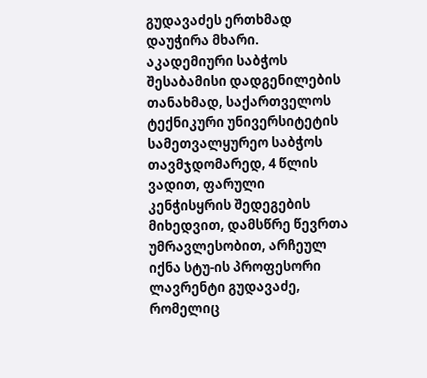გუდავაძეს ერთხმად დაუჭირა მხარი. აკადემიური საბჭოს შესაბამისი დადგენილების თანახმად, საქართველოს ტექნიკური უნივერსიტეტის სამეთვალყურეო საბჭოს თავმჯდომარედ, 4 წლის ვადით, ფარული კენჭისყრის შედეგების მიხედვით, დამსწრე წევრთა უმრავლესობით, არჩეულ იქნა სტუ-ის პროფესორი ლავრენტი გუდავაძე, რომელიც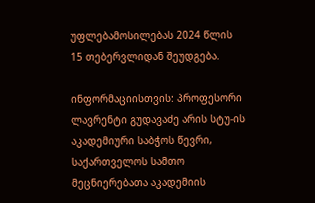უფლებამოსილებას 2024 წლის 15 თებერვლიდან შეუდგება.

ინფორმაციისთვის: პროფესორი ლავრენტი გუდავაძე არის სტუ-ის აკადემიური საბჭოს წევრი, საქართველოს სამთო მეცნიერებათა აკადემიის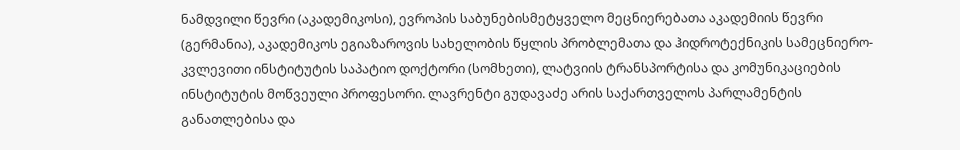ნამდვილი წევრი (აკადემიკოსი), ევროპის საბუნებისმეტყველო მეცნიერებათა აკადემიის წევრი (გერმანია), აკადემიკოს ეგიაზაროვის სახელობის წყლის პრობლემათა და ჰიდროტექნიკის სამეცნიერო-კვლევითი ინსტიტუტის საპატიო დოქტორი (სომხეთი), ლატვიის ტრანსპორტისა და კომუნიკაციების ინსტიტუტის მოწვეული პროფესორი. ლავრენტი გუდავაძე არის საქართველოს პარლამენტის განათლებისა და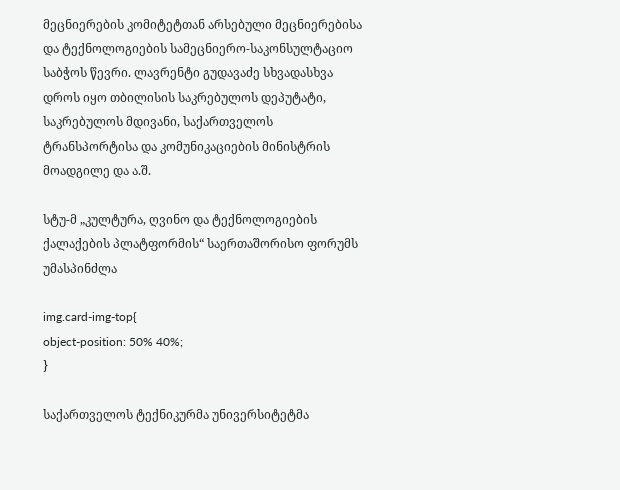მეცნიერების კომიტეტთან არსებული მეცნიერებისა და ტექნოლოგიების სამეცნიერო-საკონსულტაციო საბჭოს წევრი. ლავრენტი გუდავაძე სხვადასხვა დროს იყო თბილისის საკრებულოს დეპუტატი, საკრებულოს მდივანი, საქართველოს ტრანსპორტისა და კომუნიკაციების მინისტრის მოადგილე და ა.შ.

სტუ-მ „კულტურა, ღვინო და ტექნოლოგიების ქალაქების პლატფორმის“ საერთაშორისო ფორუმს უმასპინძლა

img.card-img-top{
object-position: 50% 40%;
}

საქართველოს ტექნიკურმა უნივერსიტეტმა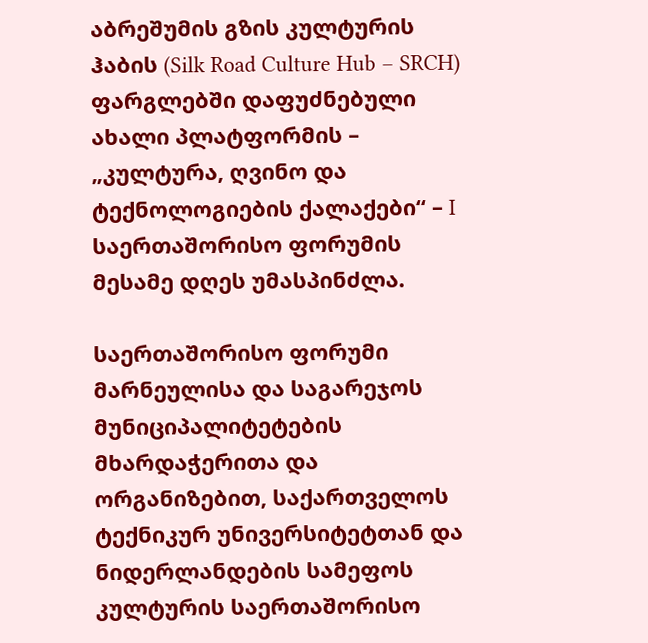აბრეშუმის გზის კულტურის ჰაბის (Silk Road Culture Hub – SRCH) ფარგლებში დაფუძნებული ახალი პლატფორმის – „კულტურა, ღვინო და ტექნოლოგიების ქალაქები“ – I საერთაშორისო ფორუმის მესამე დღეს უმასპინძლა.

საერთაშორისო ფორუმი მარნეულისა და საგარეჯოს მუნიციპალიტეტების მხარდაჭერითა და ორგანიზებით, საქართველოს ტექნიკურ უნივერსიტეტთან და ნიდერლანდების სამეფოს კულტურის საერთაშორისო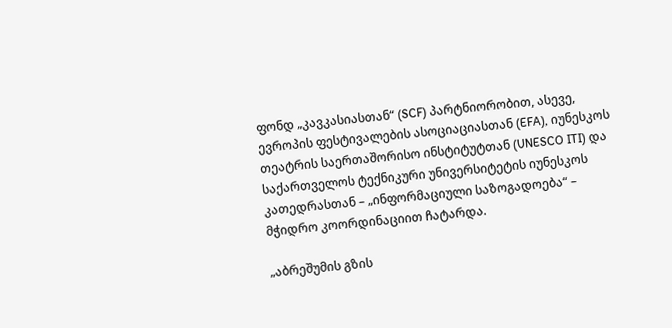ფონდ „კავკასიასთან“ (SCF) პარტნიორობით, ასევე, ევროპის ფესტივალების ასოციაციასთან (EFA), იუნესკოს თეატრის საერთაშორისო ინსტიტუტთან (UNESCO ITI) და საქართველოს ტექნიკური უნივერსიტეტის იუნესკოს კათედრასთან – „ინფორმაციული საზოგადოება“ – მჭიდრო კოორდინაციით ჩატარდა.

„აბრეშუმის გზის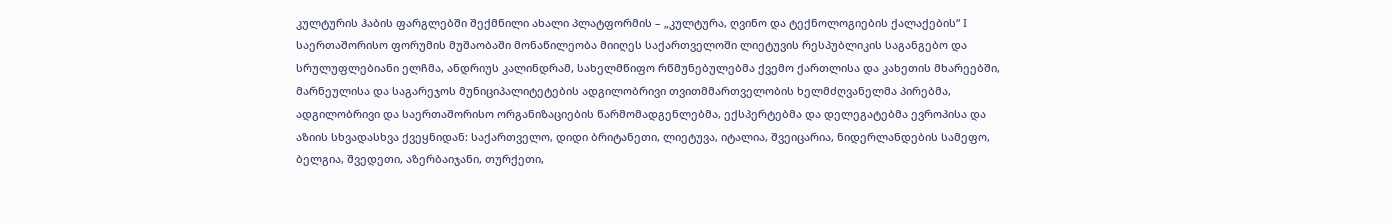კულტურის ჰაბის ფარგლებში შექმნილი ახალი პლატფორმის – „კულტურა, ღვინო და ტექნოლოგიების ქალაქების“ I საერთაშორისო ფორუმის მუშაობაში მონაწილეობა მიიღეს საქართველოში ლიეტუვის რესპუბლიკის საგანგებო და სრულუფლებიანი ელჩმა, ანდრიუს კალინდრამ, სახელმწიფო რწმუნებულებმა ქვემო ქართლისა და კახეთის მხარეებში, მარნეულისა და საგარეჯოს მუნიციპალიტეტების ადგილობრივი თვითმმართველობის ხელმძღვანელმა პირებმა, ადგილობრივი და საერთაშორისო ორგანიზაციების წარმომადგენლებმა, ექსპერტებმა და დელეგატებმა ევროპისა და აზიის სხვადასხვა ქვეყნიდან: საქართველო, დიდი ბრიტანეთი, ლიეტუვა, იტალია, შვეიცარია, ნიდერლანდების სამეფო, ბელგია, შვედეთი, აზერბაიჯანი, თურქეთი,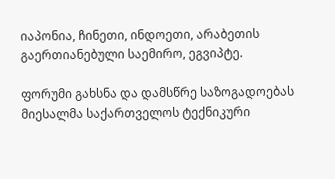იაპონია, ჩინეთი, ინდოეთი, არაბეთის გაერთიანებული საემირო, ეგვიპტე.

ფორუმი გახსნა და დამსწრე საზოგადოებას მიესალმა საქართველოს ტექნიკური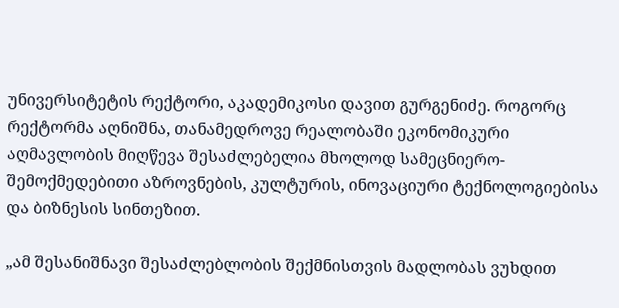უნივერსიტეტის რექტორი, აკადემიკოსი დავით გურგენიძე. როგორც რექტორმა აღნიშნა, თანამედროვე რეალობაში ეკონომიკური აღმავლობის მიღწევა შესაძლებელია მხოლოდ სამეცნიერო-შემოქმედებითი აზროვნების, კულტურის, ინოვაციური ტექნოლოგიებისა და ბიზნესის სინთეზით.

„ამ შესანიშნავი შესაძლებლობის შექმნისთვის მადლობას ვუხდით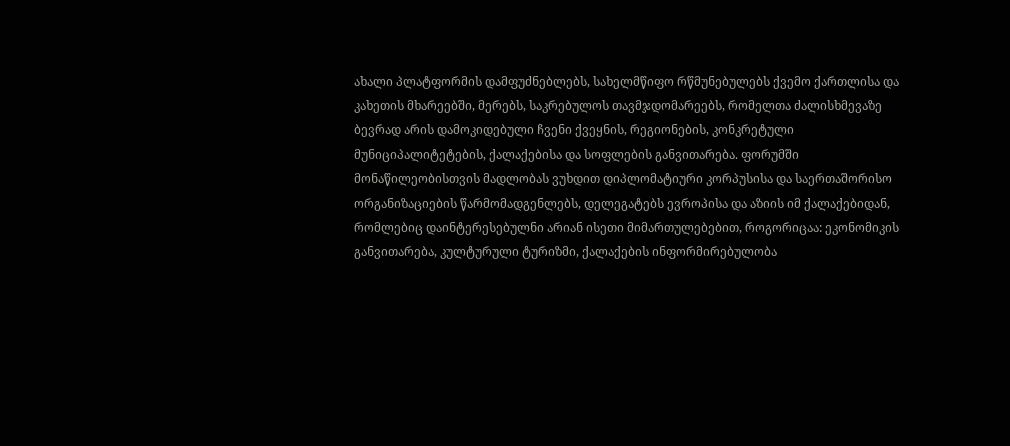ახალი პლატფორმის დამფუძნებლებს, სახელმწიფო რწმუნებულებს ქვემო ქართლისა და კახეთის მხარეებში, მერებს, საკრებულოს თავმჯდომარეებს, რომელთა ძალისხმევაზე ბევრად არის დამოკიდებული ჩვენი ქვეყნის, რეგიონების, კონკრეტული მუნიციპალიტეტების, ქალაქებისა და სოფლების განვითარება. ფორუმში მონაწილეობისთვის მადლობას ვუხდით დიპლომატიური კორპუსისა და საერთაშორისო ორგანიზაციების წარმომადგენლებს, დელეგატებს ევროპისა და აზიის იმ ქალაქებიდან, რომლებიც დაინტერესებულნი არიან ისეთი მიმართულებებით, როგორიცაა: ეკონომიკის განვითარება, კულტურული ტურიზმი, ქალაქების ინფორმირებულობა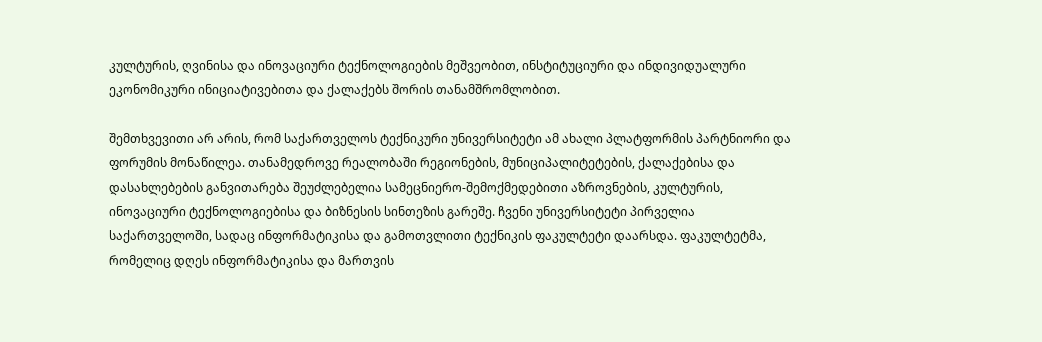კულტურის, ღვინისა და ინოვაციური ტექნოლოგიების მეშვეობით, ინსტიტუციური და ინდივიდუალური ეკონომიკური ინიციატივებითა და ქალაქებს შორის თანამშრომლობით.

შემთხვევითი არ არის, რომ საქართველოს ტექნიკური უნივერსიტეტი ამ ახალი პლატფორმის პარტნიორი და ფორუმის მონაწილეა. თანამედროვე რეალობაში რეგიონების, მუნიციპალიტეტების, ქალაქებისა და დასახლებების განვითარება შეუძლებელია სამეცნიერო-შემოქმედებითი აზროვნების, კულტურის, ინოვაციური ტექნოლოგიებისა და ბიზნესის სინთეზის გარეშე. ჩვენი უნივერსიტეტი პირველია საქართველოში, სადაც ინფორმატიკისა და გამოთვლითი ტექნიკის ფაკულტეტი დაარსდა. ფაკულტეტმა, რომელიც დღეს ინფორმატიკისა და მართვის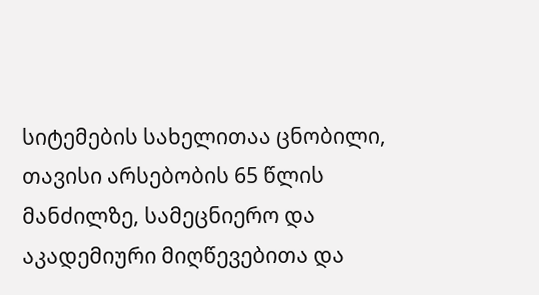სიტემების სახელითაა ცნობილი, თავისი არსებობის 65 წლის მანძილზე, სამეცნიერო და აკადემიური მიღწევებითა და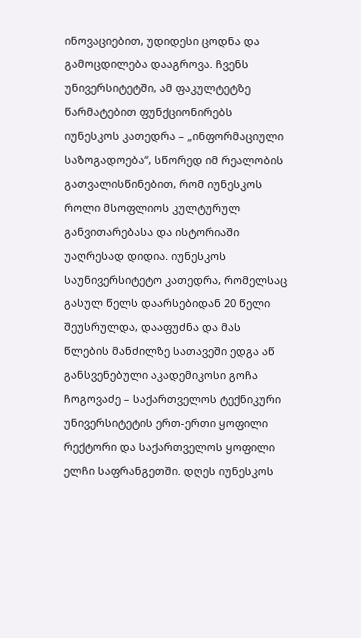ინოვაციებით, უდიდესი ცოდნა და გამოცდილება დააგროვა. ჩვენს უნივერსიტეტში, ამ ფაკულტეტზე წარმატებით ფუნქციონირებს იუნესკოს კათედრა – „ინფორმაციული საზოგადოება“, სწორედ იმ რეალობის გათვალისწინებით, რომ იუნესკოს როლი მსოფლიოს კულტურულ განვითარებასა და ისტორიაში უაღრესად დიდია. იუნესკოს საუნივერსიტეტო კათედრა, რომელსაც გასულ წელს დაარსებიდან 20 წელი შეუსრულდა, დააფუძნა და მას წლების მანძილზე სათავეში ედგა აწ განსვენებული აკადემიკოსი გოჩა ჩოგოვაძე – საქართველოს ტექნიკური უნივერსიტეტის ერთ-ერთი ყოფილი რექტორი და საქართველოს ყოფილი ელჩი საფრანგეთში. დღეს იუნესკოს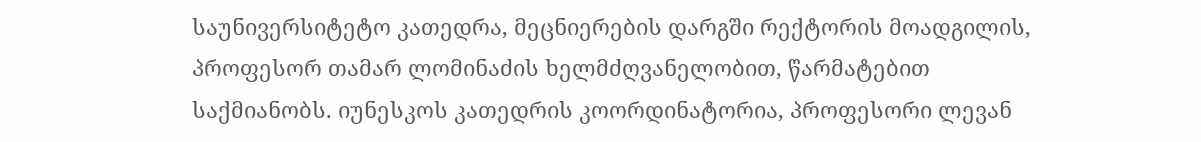საუნივერსიტეტო კათედრა, მეცნიერების დარგში რექტორის მოადგილის, პროფესორ თამარ ლომინაძის ხელმძღვანელობით, წარმატებით საქმიანობს. იუნესკოს კათედრის კოორდინატორია, პროფესორი ლევან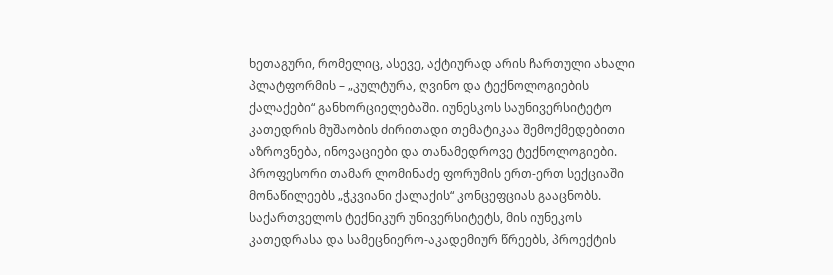ხეთაგური, რომელიც, ასევე, აქტიურად არის ჩართული ახალი პლატფორმის – „კულტურა, ღვინო და ტექნოლოგიების ქალაქები“ განხორციელებაში. იუნესკოს საუნივერსიტეტო კათედრის მუშაობის ძირითადი თემატიკაა შემოქმედებითი აზროვნება, ინოვაციები და თანამედროვე ტექნოლოგიები. პროფესორი თამარ ლომინაძე ფორუმის ერთ-ერთ სექციაში მონაწილეებს „ჭკვიანი ქალაქის“ კონცეფციას გააცნობს. საქართველოს ტექნიკურ უნივერსიტეტს, მის იუნეკოს კათედრასა და სამეცნიერო-აკადემიურ წრეებს, პროექტის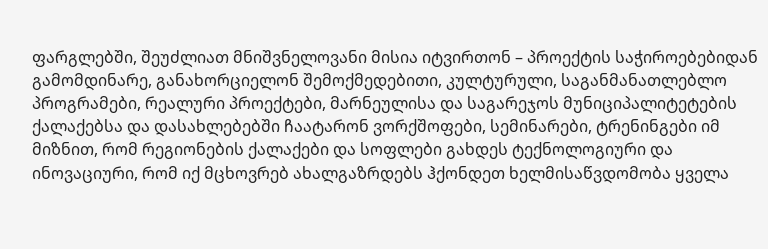ფარგლებში, შეუძლიათ მნიშვნელოვანი მისია იტვირთონ – პროექტის საჭიროებებიდან გამომდინარე, განახორციელონ შემოქმედებითი, კულტურული, საგანმანათლებლო პროგრამები, რეალური პროექტები, მარნეულისა და საგარეჯოს მუნიციპალიტეტების ქალაქებსა და დასახლებებში ჩაატარონ ვორქშოფები, სემინარები, ტრენინგები იმ მიზნით, რომ რეგიონების ქალაქები და სოფლები გახდეს ტექნოლოგიური და ინოვაციური, რომ იქ მცხოვრებ ახალგაზრდებს ჰქონდეთ ხელმისაწვდომობა ყველა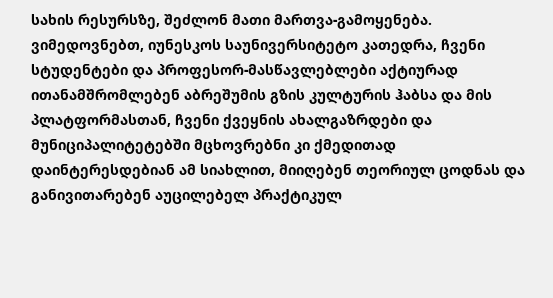სახის რესურსზე, შეძლონ მათი მართვა-გამოყენება. ვიმედოვნებთ, იუნესკოს საუნივერსიტეტო კათედრა, ჩვენი სტუდენტები და პროფესორ-მასწავლებლები აქტიურად ითანამშრომლებენ აბრეშუმის გზის კულტურის ჰაბსა და მის პლატფორმასთან, ჩვენი ქვეყნის ახალგაზრდები და მუნიციპალიტეტებში მცხოვრებნი კი ქმედითად დაინტერესდებიან ამ სიახლით, მიიღებენ თეორიულ ცოდნას და განივითარებენ აუცილებელ პრაქტიკულ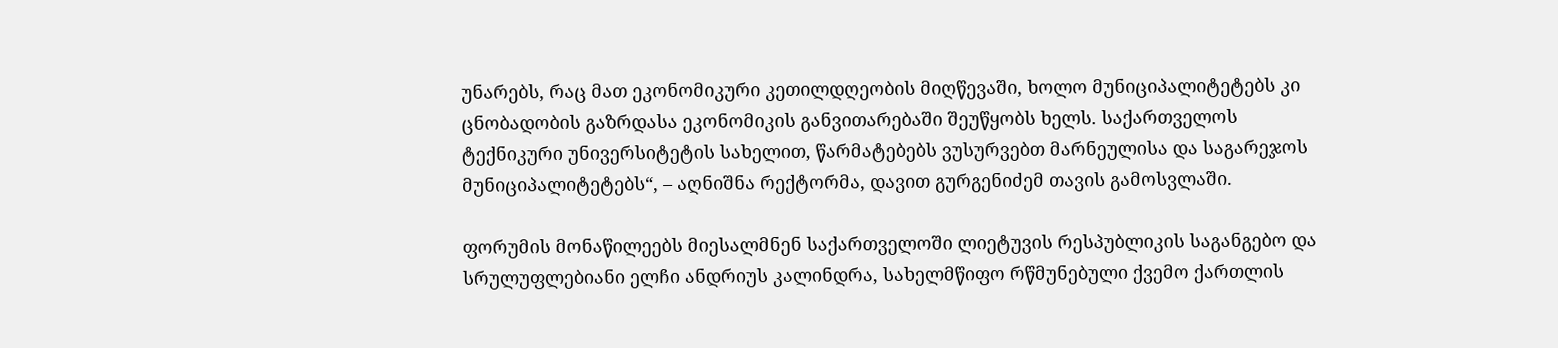უნარებს, რაც მათ ეკონომიკური კეთილდღეობის მიღწევაში, ხოლო მუნიციპალიტეტებს კი ცნობადობის გაზრდასა ეკონომიკის განვითარებაში შეუწყობს ხელს. საქართველოს ტექნიკური უნივერსიტეტის სახელით, წარმატებებს ვუსურვებთ მარნეულისა და საგარეჯოს მუნიციპალიტეტებს“, – აღნიშნა რექტორმა, დავით გურგენიძემ თავის გამოსვლაში.

ფორუმის მონაწილეებს მიესალმნენ საქართველოში ლიეტუვის რესპუბლიკის საგანგებო და სრულუფლებიანი ელჩი ანდრიუს კალინდრა, სახელმწიფო რწმუნებული ქვემო ქართლის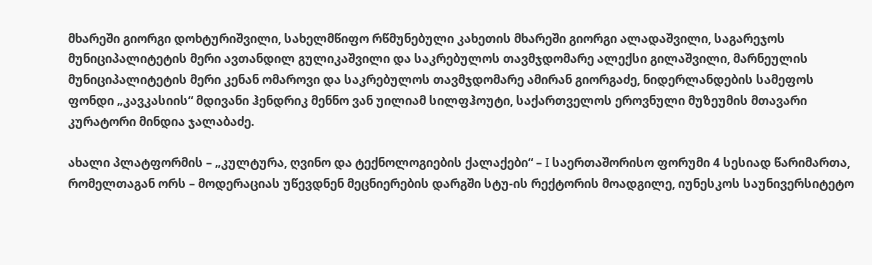მხარეში გიორგი დოხტურიშვილი, სახელმწიფო რწმუნებული კახეთის მხარეში გიორგი ალადაშვილი, საგარეჯოს მუნიციპალიტეტის მერი ავთანდილ გულიკაშვილი და საკრებულოს თავმჯდომარე ალექსი გილაშვილი, მარნეულის მუნიციპალიტეტის მერი კენან ომაროვი და საკრებულოს თავმჯდომარე ამირან გიორგაძე, ნიდერლანდების სამეფოს ფონდი „კავკასიის“ მდივანი ჰენდრიკ მენნო ვან უილიამ სილფჰოუტი, საქართველოს ეროვნული მუზეუმის მთავარი კურატორი მინდია ჯალაბაძე.

ახალი პლატფორმის – „კულტურა, ღვინო და ტექნოლოგიების ქალაქები“ – I საერთაშორისო ფორუმი 4 სესიად წარიმართა, რომელთაგან ორს – მოდერაციას უწევდნენ მეცნიერების დარგში სტუ-ის რექტორის მოადგილე, იუნესკოს საუნივერსიტეტო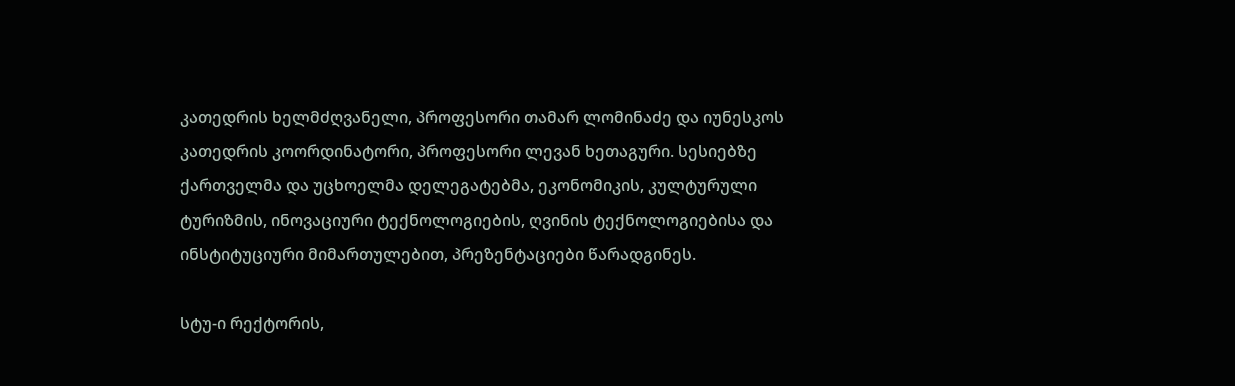კათედრის ხელმძღვანელი, პროფესორი თამარ ლომინაძე და იუნესკოს კათედრის კოორდინატორი, პროფესორი ლევან ხეთაგური. სესიებზე ქართველმა და უცხოელმა დელეგატებმა, ეკონომიკის, კულტურული ტურიზმის, ინოვაციური ტექნოლოგიების, ღვინის ტექნოლოგიებისა და ინსტიტუციური მიმართულებით, პრეზენტაციები წარადგინეს.

სტუ-ი რექტორის,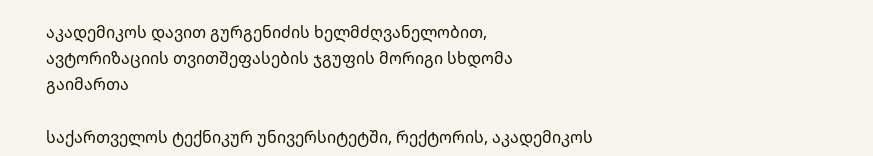აკადემიკოს დავით გურგენიძის ხელმძღვანელობით, ავტორიზაციის თვითშეფასების ჯგუფის მორიგი სხდომა გაიმართა

საქართველოს ტექნიკურ უნივერსიტეტში, რექტორის, აკადემიკოს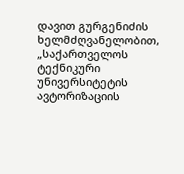დავით გურგენიძის ხელმძღვანელობით, „საქართველოს ტექნიკური უნივერსიტეტის ავტორიზაციის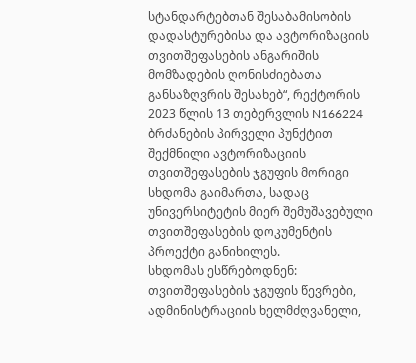სტანდარტებთან შესაბამისობის დადასტურებისა და ავტორიზაციის თვითშეფასების ანგარიშის მომზადების ღონისძიებათა განსაზღვრის შესახებ“, რექტორის 2023 წლის 13 თებერვლის N166224 ბრძანების პირველი პუნქტით შექმნილი ავტორიზაციის თვითშეფასების ჯგუფის მორიგი სხდომა გაიმართა, სადაც  უნივერსიტეტის მიერ შემუშავებული თვითშეფასების დოკუმენტის პროექტი განიხილეს.
სხდომას ესწრებოდნენ: თვითშეფასების ჯგუფის წევრები, ადმინისტრაციის ხელმძღვანელი,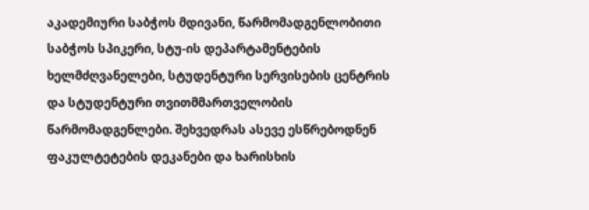აკადემიური საბჭოს მდივანი, წარმომადგენლობითი საბჭოს სპიკერი, სტუ-ის დეპარტამენტების ხელმძღვანელები, სტუდენტური სერვისების ცენტრის და სტუდენტური თვითმმართველობის წარმომადგენლები. შეხვედრას ასევე ესწრებოდნენ ფაკულტეტების დეკანები და ხარისხის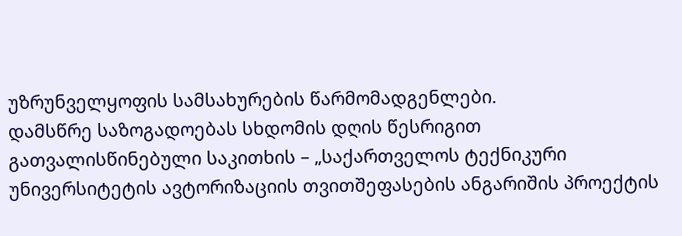უზრუნველყოფის სამსახურების წარმომადგენლები.
დამსწრე საზოგადოებას სხდომის დღის წესრიგით გათვალისწინებული საკითხის – „საქართველოს ტექნიკური უნივერსიტეტის ავტორიზაციის თვითშეფასების ანგარიშის პროექტის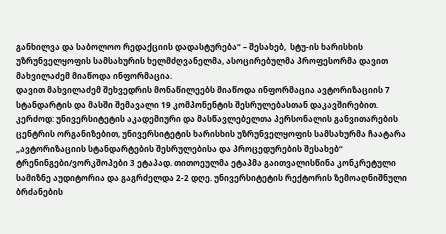განხილვა და საბოლოო რედაქციის დადასტურება“ – შესახებ,  სტუ-ის ხარისხის უზრუნველყოფის სამსახურის ხელმძღვანელმა, ასოცირებულმა პროფესორმა დავით მახვილაძემ მიაწოდა ინფორმაცია.
დავით მახვილაძემ შეხვედრის მონაწილეებს მიაწოდა ინფორმაცია ავტორიზაციის 7 სტანდარტის და მასში შემავალი 19 კომპონენტის შესრულებასთან დაკავშირებით. კერძოდ: უნივერსიტეტის აკადემიური და მასწავლებელთა პერსონალის განვითარების ცენტრის ორგანიზებით, უნივერსიტეტის ხარისხის უზრუნველყოფის სამსახურმა ჩაატარა „ავტორიზაციის სტანდარტების შესრულებისა და პროცედურების შესახებ“ ტრენინგები/ვორკშოპები 3 ეტაპად. თითოეულმა ეტაპმა გაითვალისწინა კონკრეტული სამიზნე აუდიტორია და გაგრძელდა 2-2 დღე. უნივერსიტეტის რექტორის ზემოაღნიშნული ბრძანების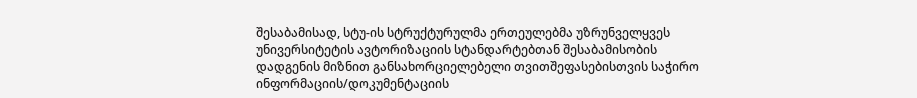შესაბამისად, სტუ-ის სტრუქტურულმა ერთეულებმა უზრუნველყვეს უნივერსიტეტის ავტორიზაციის სტანდარტებთან შესაბამისობის დადგენის მიზნით განსახორციელებელი თვითშეფასებისთვის საჭირო ინფორმაციის/დოკუმენტაციის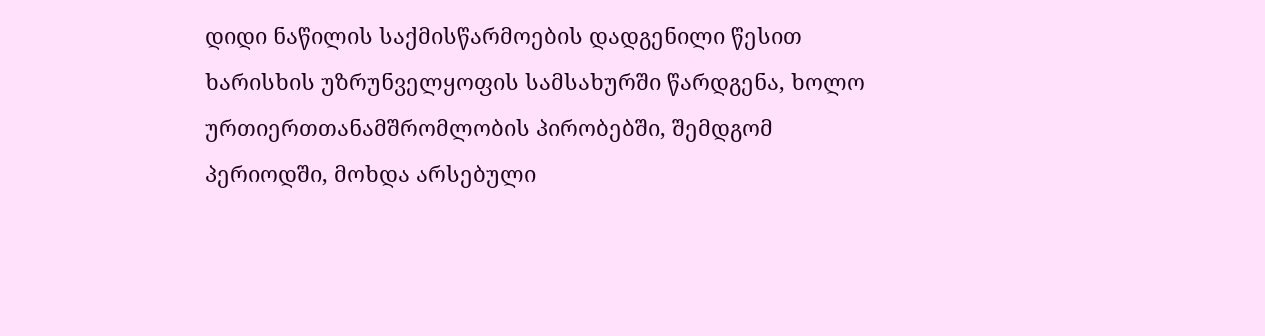დიდი ნაწილის საქმისწარმოების დადგენილი წესით ხარისხის უზრუნველყოფის სამსახურში წარდგენა, ხოლო  ურთიერთთანამშრომლობის პირობებში, შემდგომ პერიოდში, მოხდა არსებული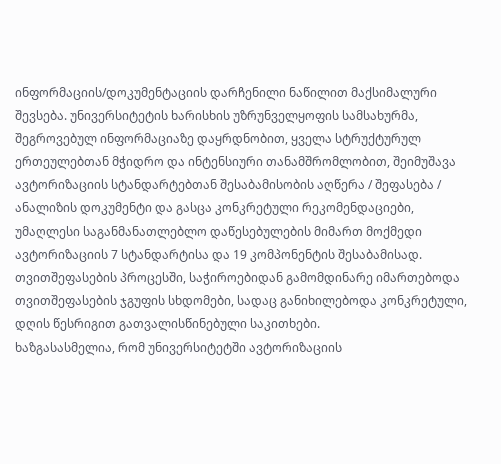ინფორმაციის/დოკუმენტაციის დარჩენილი ნაწილით მაქსიმალური შევსება. უნივერსიტეტის ხარისხის უზრუნველყოფის სამსახურმა, შეგროვებულ ინფორმაციაზე დაყრდნობით, ყველა სტრუქტურულ ერთეულებთან მჭიდრო და ინტენსიური თანამშრომლობით, შეიმუშავა  ავტორიზაციის სტანდარტებთან შესაბამისობის აღწერა / შეფასება / ანალიზის დოკუმენტი და გასცა კონკრეტული რეკომენდაციები, უმაღლესი საგანმანათლებლო დაწესებულების მიმართ მოქმედი ავტორიზაციის 7 სტანდარტისა და 19 კომპონენტის შესაბამისად.
თვითშეფასების პროცესში, საჭიროებიდან გამომდინარე იმართებოდა თვითშეფასების ჯგუფის სხდომები, სადაც განიხილებოდა კონკრეტული, დღის წესრიგით გათვალისწინებული საკითხები.
ხაზგასასმელია, რომ უნივერსიტეტში ავტორიზაციის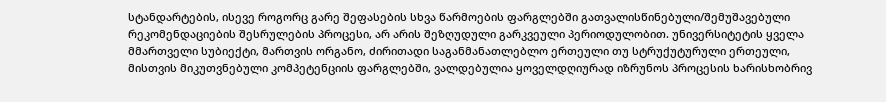სტანდარტების, ისევე როგორც გარე შეფასების სხვა წარმოების ფარგლებში გათვალისწინებული/შემუშავებული რეკომენდაციების შესრულების პროცესი, არ არის შეზღუდული გარკვეული პერიოდულობით. უნივერსიტეტის ყველა მმართველი სუბიექტი, მართვის ორგანო, ძირითადი საგანმანათლებლო ერთეული თუ სტრუქუტურული ერთეული, მისთვის მიკუთვნებული კომპეტენციის ფარგლებში, ვალდებულია ყოველდღიურად იზრუნოს პროცესის ხარისხობრივ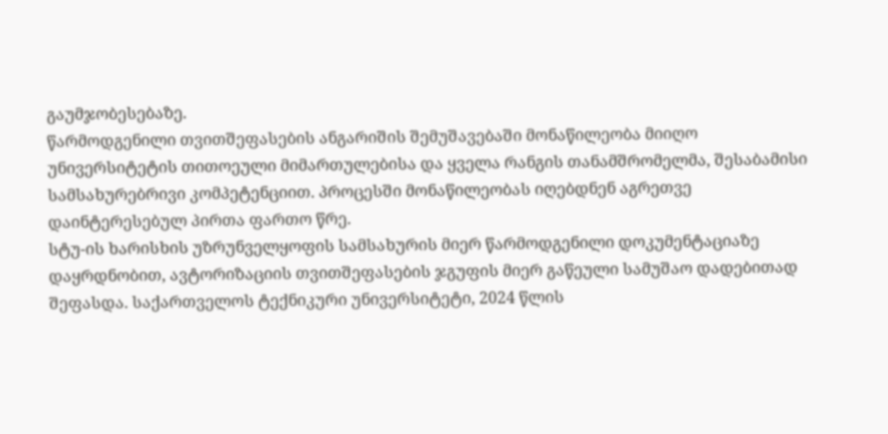გაუმჯობესებაზე.
წარმოდგენილი თვითშეფასების ანგარიშის შემუშავებაში მონაწილეობა მიიღო უნივერსიტეტის თითოეული მიმართულებისა და ყველა რანგის თანამშრომელმა, შესაბამისი სამსახურებრივი კომპეტენციით. პროცესში მონაწილეობას იღებდნენ აგრეთვე დაინტერესებულ პირთა ფართო წრე.
სტუ-ის ხარისხის უზრუნველყოფის სამსახურის მიერ წარმოდგენილი დოკუმენტაციაზე დაყრდნობით, ავტორიზაციის თვითშეფასების ჯგუფის მიერ გაწეული სამუშაო დადებითად შეფასდა. საქართველოს ტექნიკური უნივერსიტეტი, 2024 წლის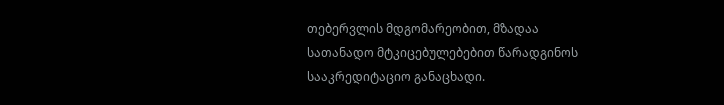თებერვლის მდგომარეობით, მზადაა სათანადო მტკიცებულებებით წარადგინოს სააკრედიტაციო განაცხადი.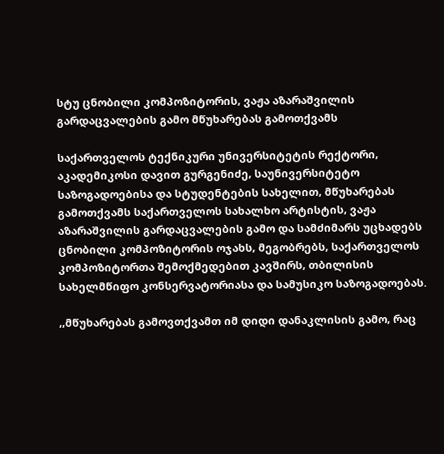სტუ ცნობილი კომპოზიტორის, ვაჟა აზარაშვილის გარდაცვალების გამო მწუხარებას გამოთქვამს

საქართველოს ტექნიკური უნივერსიტეტის რექტორი, აკადემიკოსი დავით გურგენიძე, საუნივერსიტეტო საზოგადოებისა და სტუდენტების სახელით, მწუხარებას გამოთქვამს საქართველოს სახალხო არტისტის, ვაჟა აზარაშვილის გარდაცვალების გამო და სამძიმარს უცხადებს ცნობილი კომპოზიტორის ოჯახს, მეგობრებს, საქართველოს კომპოზიტორთა შემოქმედებით კავშირს, თბილისის სახელმწიფო კონსერვატორიასა და სამუსიკო საზოგადოებას.

,,მწუხარებას გამოვთქვამთ იმ დიდი დანაკლისის გამო, რაც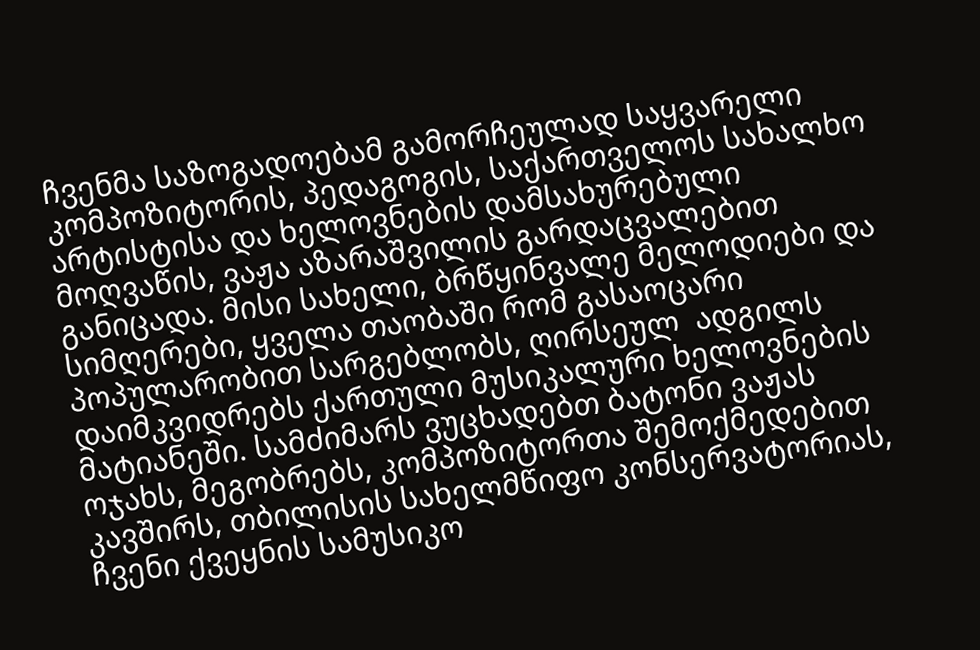ჩვენმა საზოგადოებამ გამორჩეულად საყვარელი კომპოზიტორის, პედაგოგის, საქართველოს სახალხო არტისტისა და ხელოვნების დამსახურებული მოღვაწის, ვაჟა აზარაშვილის გარდაცვალებით განიცადა. მისი სახელი, ბრწყინვალე მელოდიები და სიმღერები, ყველა თაობაში რომ გასაოცარი პოპულარობით სარგებლობს, ღირსეულ  ადგილს დაიმკვიდრებს ქართული მუსიკალური ხელოვნების მატიანეში. სამძიმარს ვუცხადებთ ბატონი ვაჟას ოჯახს, მეგობრებს, კომპოზიტორთა შემოქმედებით კავშირს, თბილისის სახელმწიფო კონსერვატორიას, ჩვენი ქვეყნის სამუსიკო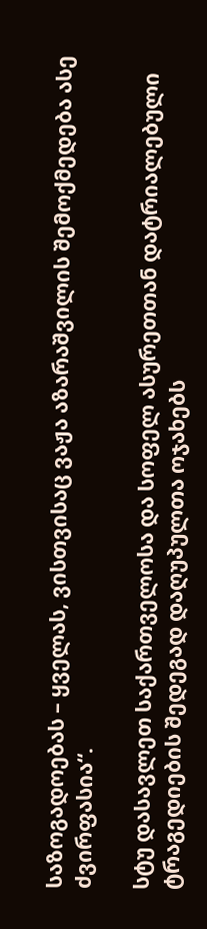საზოგადოებას – ყველას, ვისთვისაც ვაჟა აზარაშვილის შემოქმედება ასე ძვირფასია“.

სტუ დასავლეთ საქართველოსა და სოფელ ასურეთთან დატრიალებული ტრაგედიების შედეგად დაღუპულთა ოჯახებს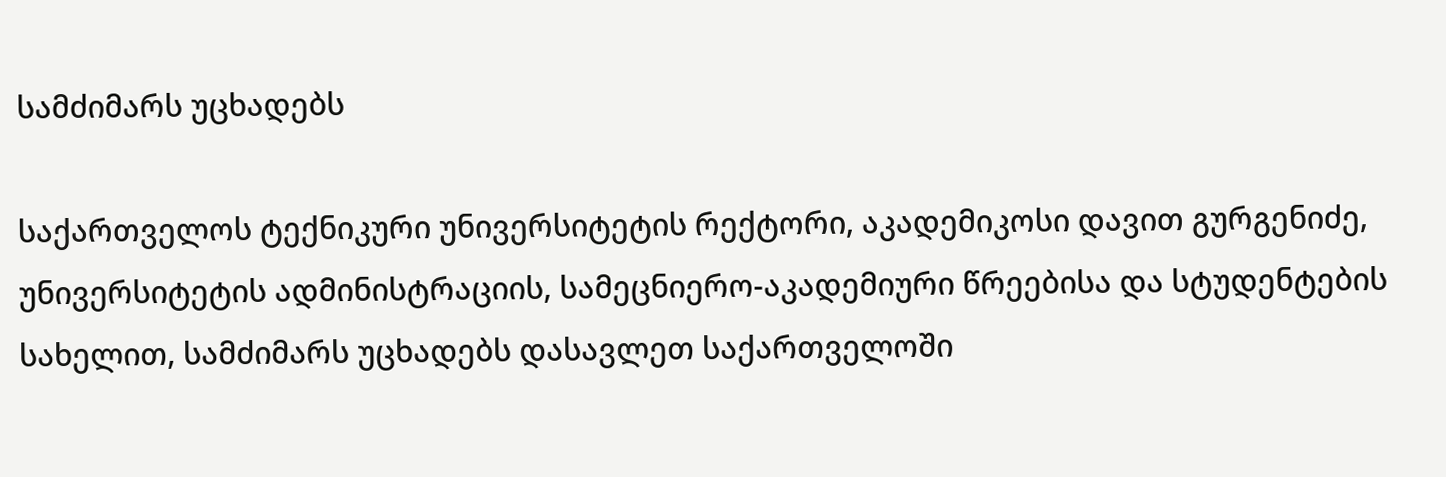სამძიმარს უცხადებს

საქართველოს ტექნიკური უნივერსიტეტის რექტორი, აკადემიკოსი დავით გურგენიძე, უნივერსიტეტის ადმინისტრაციის, სამეცნიერო-აკადემიური წრეებისა და სტუდენტების სახელით, სამძიმარს უცხადებს დასავლეთ საქართველოში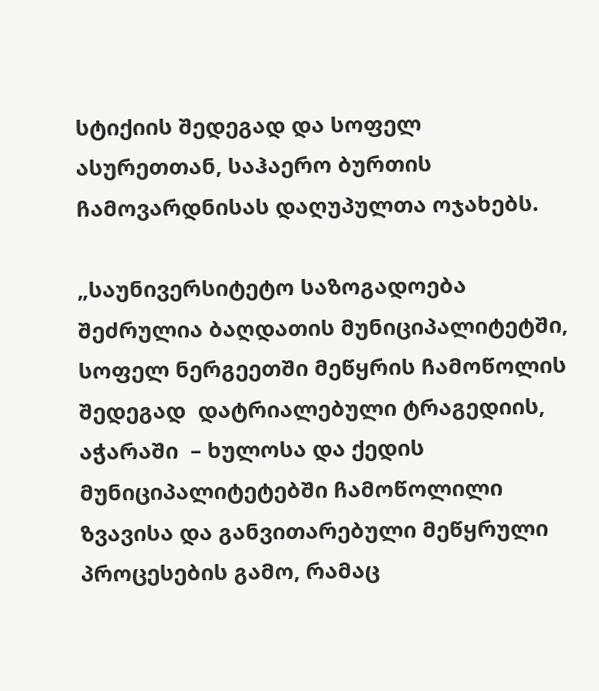სტიქიის შედეგად და სოფელ ასურეთთან, საჰაერო ბურთის ჩამოვარდნისას დაღუპულთა ოჯახებს.

„საუნივერსიტეტო საზოგადოება შეძრულია ბაღდათის მუნიციპალიტეტში, სოფელ ნერგეეთში მეწყრის ჩამოწოლის შედეგად  დატრიალებული ტრაგედიის, აჭარაში  – ხულოსა და ქედის მუნიციპალიტეტებში ჩამოწოლილი ზვავისა და განვითარებული მეწყრული პროცესების გამო, რამაც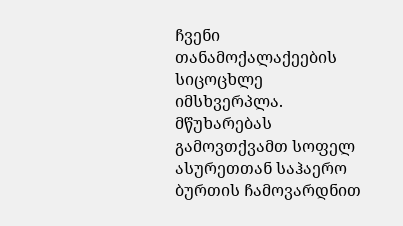ჩვენი თანამოქალაქეების სიცოცხლე იმსხვერპლა. მწუხარებას გამოვთქვამთ სოფელ ასურეთთან საჰაერო ბურთის ჩამოვარდნით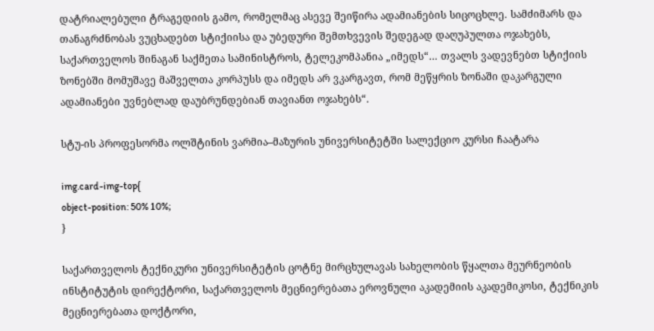დატრიალებული ტრაგედიის გამო, რომელმაც ასევე შეიწირა ადამიანების სიცოცხლე. სამძიმარს და თანაგრძნობას ვუცხადებთ სტიქიისა და უბედური შემთხვევის შედეგად დაღუპულთა ოჯახებს, საქართველოს შინაგან საქმეთა სამინისტროს, ტელეკომპანია „იმედს“… თვალს ვადევნებთ სტიქიის ზონებში მომუშავე მაშველთა კორპუსს და იმედს არ ვკარგავთ, რომ მეწყრის ზონაში დაკარგული ადამიანები უვნებლად დაუბრუნდებიან თავიანთ ოჯახებს“.

სტუ-ის პროფესორმა ოლშტინის ვარმია–მაზურის უნივერსიტეტში სალექციო კურსი ჩაატარა

img.card-img-top{
object-position: 50% 10%;
}

საქართველოს ტექნიკური უნივერსიტეტის ცოტნე მირცხულავას სახელობის წყალთა მეურნეობის ინსტიტუტის დირექტორი, საქართველოს მეცნიერებათა ეროვნული აკადემიის აკადემიკოსი, ტექნიკის მეცნიერებათა დოქტორი,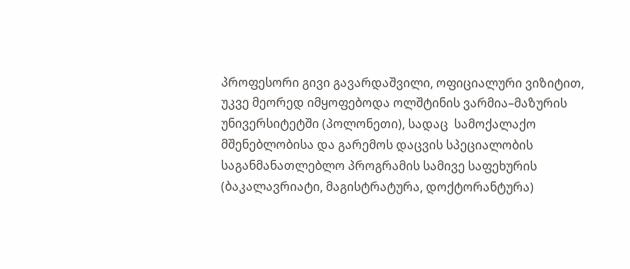პროფესორი გივი გავარდაშვილი, ოფიციალური ვიზიტით, უკვე მეორედ იმყოფებოდა ოლშტინის ვარმია–მაზურის უნივერსიტეტში (პოლონეთი), სადაც  სამოქალაქო მშენებლობისა და გარემოს დაცვის სპეციალობის საგანმანათლებლო პროგრამის სამივე საფეხურის (ბაკალავრიატი, მაგისტრატურა, დოქტორანტურა)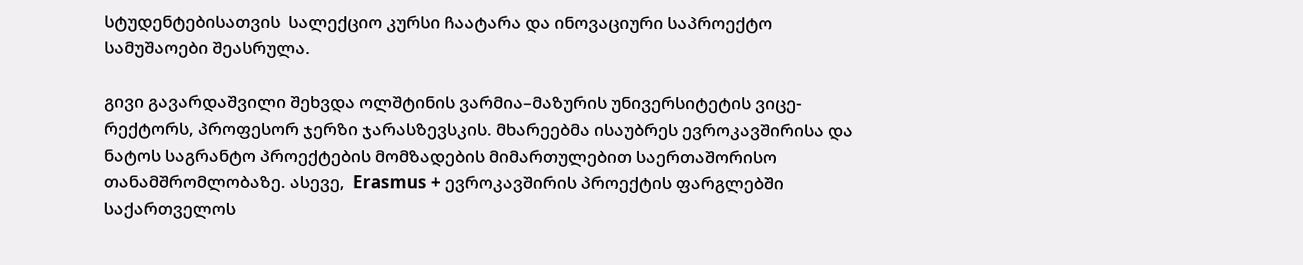სტუდენტებისათვის  სალექციო კურსი ჩაატარა და ინოვაციური საპროექტო სამუშაოები შეასრულა.

გივი გავარდაშვილი შეხვდა ოლშტინის ვარმია–მაზურის უნივერსიტეტის ვიცე-რექტორს, პროფესორ ჯერზი ჯარასზევსკის. მხარეებმა ისაუბრეს ევროკავშირისა და ნატოს საგრანტო პროექტების მომზადების მიმართულებით საერთაშორისო თანამშრომლობაზე. ასევე,  Erasmus + ევროკავშირის პროექტის ფარგლებში საქართველოს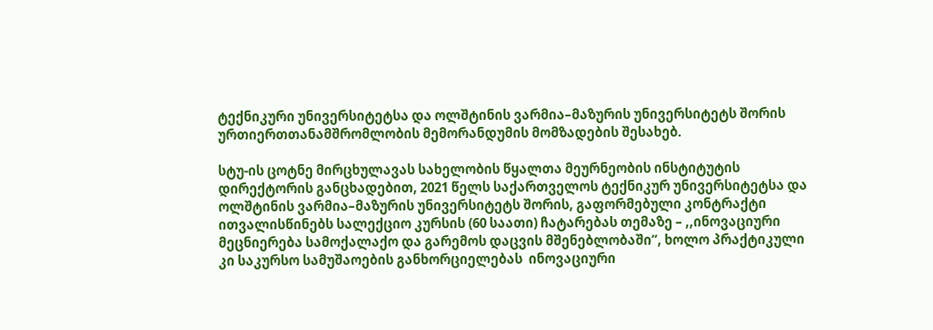ტექნიკური უნივერსიტეტსა და ოლშტინის ვარმია–მაზურის უნივერსიტეტს შორის ურთიერთთანამშრომლობის მემორანდუმის მომზადების შესახებ.

სტუ-ის ცოტნე მირცხულავას სახელობის წყალთა მეურნეობის ინსტიტუტის დირექტორის განცხადებით, 2021 წელს საქართველოს ტექნიკურ უნივერსიტეტსა და ოლშტინის ვარმია–მაზურის უნივერსიტეტს შორის, გაფორმებული კონტრაქტი ითვალისწინებს სალექციო კურსის (60 საათი) ჩატარებას თემაზე – ,,ინოვაციური მეცნიერება სამოქალაქო და გარემოს დაცვის მშენებლობაში“, ხოლო პრაქტიკული კი საკურსო სამუშაოების განხორციელებას  ინოვაციური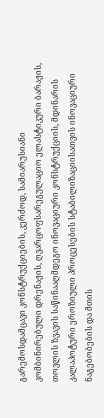გარემოსდამცავი კონსტრუქციების, კერძოდ, სამიარუსიანი კომბინირებული დრენაჟის, ღვარცოფსარეგულაციო ელასტიკური ბარაჟის, თოვლის ზვავის საწინააღმდეგო ინოვაციური კონსტრუქციის, მდინარის კალაპოტური ეროზიული პროცესების სტაბილიზაციისათვის ინოვაციური ნაგებობების და მთის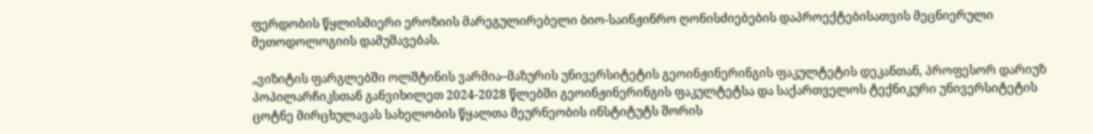ფერდობის წყლისმიერი ეროზიის მარეგულირებელი ბიო-საინჟინრო ღონისძიებების დაპროექტებისათვის მეცნიერული მეთოდოლოგიის დამუშავებას.

„ვიზიტის ფარგლებში ოლშტინის ვარმია–მაზურის უნივერსიტეტის გეოინჟინერინგის ფაკულტეტის დეკანთან, პროფესორ დარიუზ პოპილარჩიკსთან განვიხილეთ 2024-2028 წლებში გეოინჟინერინგის ფაკულტეტსა და საქართველოს ტექნიკური უნივერსიტეტის ცოტნე მირცხულავას სახელობის წყალთა მეურნეობის ინსტიტუტს შორის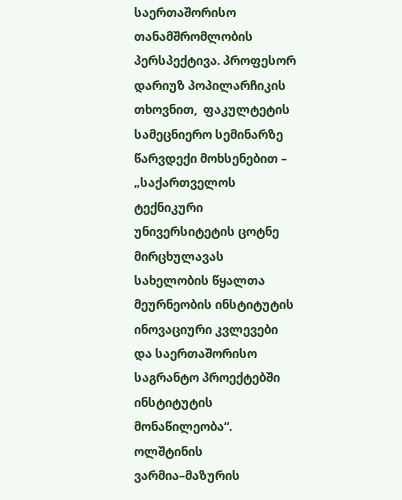საერთაშორისო თანამშრომლობის პერსპექტივა. პროფესორ დარიუზ პოპილარჩიკის თხოვნით,  ფაკულტეტის სამეცნიერო სემინარზე წარვდექი მოხსენებით – „საქართველოს ტექნიკური უნივერსიტეტის ცოტნე მირცხულავას სახელობის წყალთა მეურნეობის ინსტიტუტის ინოვაციური კვლევები და საერთაშორისო საგრანტო პროექტებში ინსტიტუტის მონაწილეობა“. ოლშტინის ვარმია–მაზურის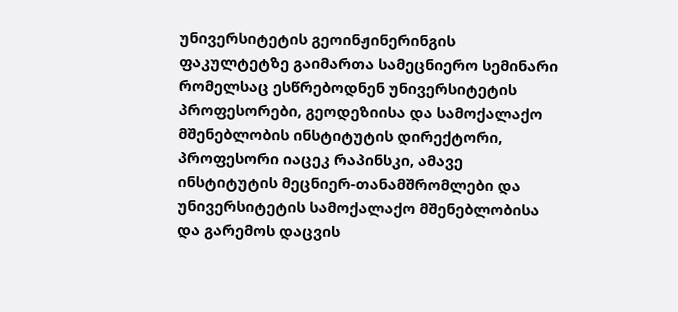უნივერსიტეტის გეოინჟინერინგის ფაკულტეტზე გაიმართა სამეცნიერო სემინარი რომელსაც ესწრებოდნენ უნივერსიტეტის პროფესორები, გეოდეზიისა და სამოქალაქო მშენებლობის ინსტიტუტის დირექტორი, პროფესორი იაცეკ რაპინსკი, ამავე ინსტიტუტის მეცნიერ-თანამშრომლები და უნივერსიტეტის სამოქალაქო მშენებლობისა და გარემოს დაცვის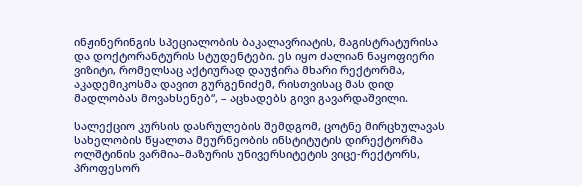ინჟინერინგის სპეციალობის ბაკალავრიატის, მაგისტრატურისა და დოქტორანტურის სტუდენტები. ეს იყო ძალიან ნაყოფიერი ვიზიტი, რომელსაც აქტიურად დაუჭირა მხარი რექტორმა, აკადემიკოსმა დავით გურგენიძემ, რისთვისაც მას დიდ მადლობას მოვახსენებ“, – აცხადებს გივი გავარდაშვილი.

სალექციო კურსის დასრულების შემდგომ, ცოტნე მირცხულავას სახელობის წყალთა მეურნეობის ინსტიტუტის დირექტორმა ოლშტინის ვარმია–მაზურის უნივერსიტეტის ვიცე-რექტორს, პროფესორ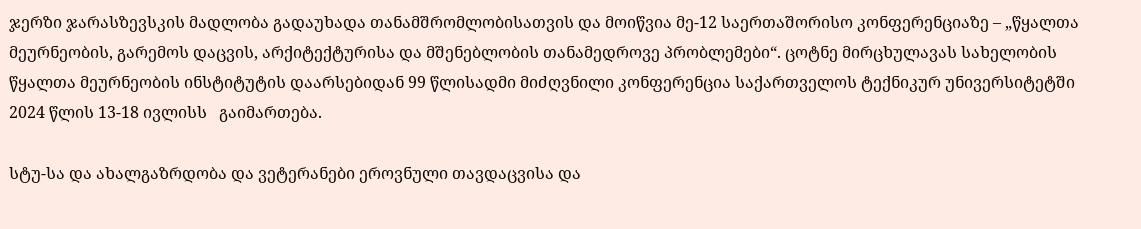ჯერზი ჯარასზევსკის მადლობა გადაუხადა თანამშრომლობისათვის და მოიწვია მე-12 საერთაშორისო კონფერენციაზე – „წყალთა მეურნეობის, გარემოს დაცვის, არქიტექტურისა და მშენებლობის თანამედროვე პრობლემები“. ცოტნე მირცხულავას სახელობის წყალთა მეურნეობის ინსტიტუტის დაარსებიდან 99 წლისადმი მიძღვნილი კონფერენცია საქართველოს ტექნიკურ უნივერსიტეტში 2024 წლის 13-18 ივლისს   გაიმართება.

სტუ-სა და ახალგაზრდობა და ვეტერანები ეროვნული თავდაცვისა და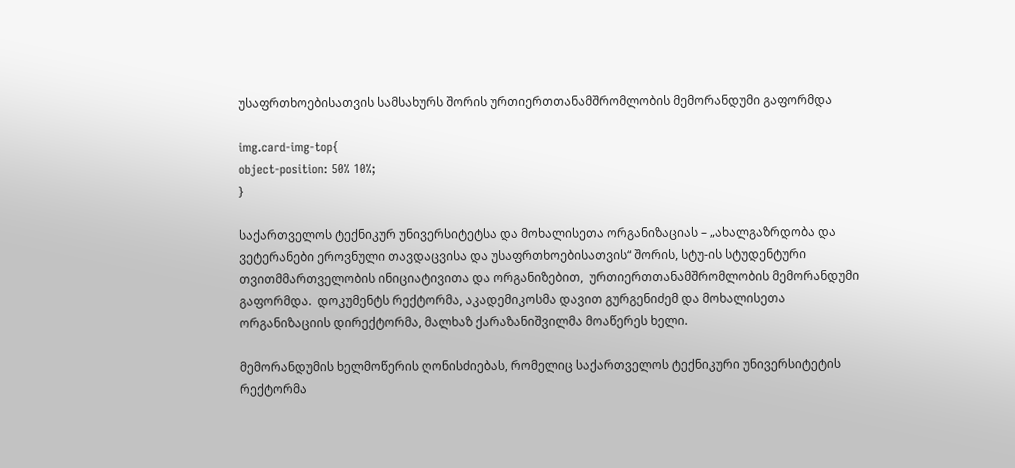უსაფრთხოებისათვის სამსახურს შორის ურთიერთთანამშრომლობის მემორანდუმი გაფორმდა

img.card-img-top{
object-position: 50% 10%;
}

საქართველოს ტექნიკურ უნივერსიტეტსა და მოხალისეთა ორგანიზაციას – „ახალგაზრდობა და ვეტერანები ეროვნული თავდაცვისა და უსაფრთხოებისათვის“ შორის, სტუ-ის სტუდენტური თვითმმართველობის ინიციატივითა და ორგანიზებით,  ურთიერთთანამშრომლობის მემორანდუმი გაფორმდა.  დოკუმენტს რექტორმა, აკადემიკოსმა დავით გურგენიძემ და მოხალისეთა ორგანიზაციის დირექტორმა, მალხაზ ქარაზანიშვილმა მოაწერეს ხელი.

მემორანდუმის ხელმოწერის ღონისძიებას, რომელიც საქართველოს ტექნიკური უნივერსიტეტის რექტორმა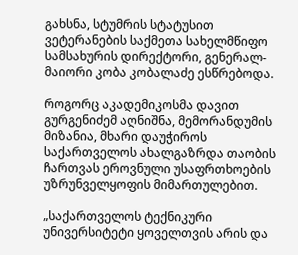გახსნა, სტუმრის სტატუსით ვეტერანების საქმეთა სახელმწიფო სამსახურის დირექტორი, გენერალ-მაიორი კობა კობალაძე ესწრებოდა.

როგორც აკადემიკოსმა დავით გურგენიძემ აღნიშნა, მემორანდუმის  მიზანია, მხარი დაუჭიროს საქართველოს ახალგაზრდა თაობის ჩართვას ეროვნული უსაფრთხოების უზრუნველყოფის მიმართულებით.

„საქართველოს ტექნიკური უნივერსიტეტი ყოველთვის არის და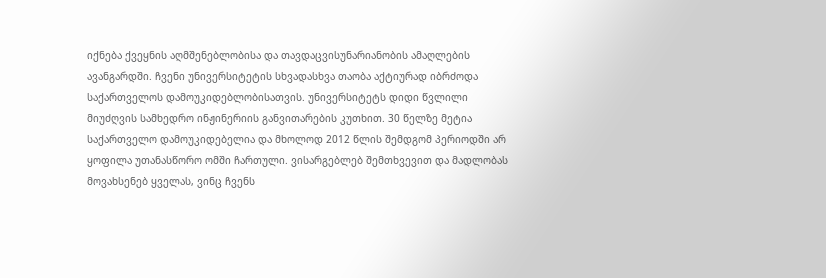იქნება ქვეყნის აღმშენებლობისა და თავდაცვისუნარიანობის ამაღლების ავანგარდში. ჩვენი უნივერსიტეტის სხვადასხვა თაობა აქტიურად იბრძოდა საქართველოს დამოუკიდებლობისათვის. უნივერსიტეტს დიდი წვლილი მიუძღვის სამხედრო ინჟინერიის განვითარების კუთხით. 30 წელზე მეტია საქართველო დამოუკიდებელია და მხოლოდ 2012 წლის შემდგომ პერიოდში არ ყოფილა უთანასწორო ომში ჩართული. ვისარგებლებ შემთხვევით და მადლობას მოვახსენებ ყველას, ვინც ჩვენს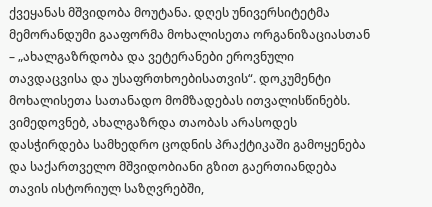ქვეყანას მშვიდობა მოუტანა. დღეს უნივერსიტეტმა მემორანდუმი გააფორმა მოხალისეთა ორგანიზაციასთან – „ახალგაზრდობა და ვეტერანები ეროვნული თავდაცვისა და უსაფრთხოებისათვის“. დოკუმენტი მოხალისეთა სათანადო მომზადებას ითვალისწინებს. ვიმედოვნებ, ახალგაზრდა თაობას არასოდეს დასჭირდება სამხედრო ცოდნის პრაქტიკაში გამოყენება და საქართველო მშვიდობიანი გზით გაერთიანდება თავის ისტორიულ საზღვრებში,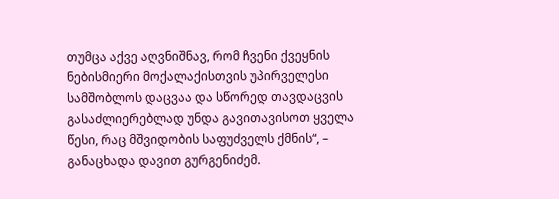თუმცა აქვე აღვნიშნავ, რომ ჩვენი ქვეყნის ნებისმიერი მოქალაქისთვის უპირველესი სამშობლოს დაცვაა და სწორედ თავდაცვის გასაძლიერებლად უნდა გავითავისოთ ყველა წესი, რაც მშვიდობის საფუძველს ქმნის“, – განაცხადა დავით გურგენიძემ.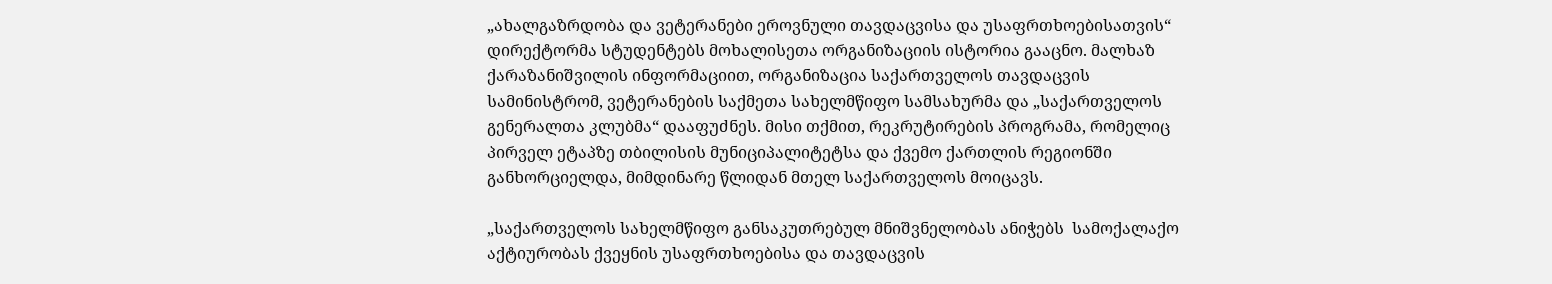„ახალგაზრდობა და ვეტერანები ეროვნული თავდაცვისა და უსაფრთხოებისათვის“ დირექტორმა სტუდენტებს მოხალისეთა ორგანიზაციის ისტორია გააცნო. მალხაზ ქარაზანიშვილის ინფორმაციით, ორგანიზაცია საქართველოს თავდაცვის სამინისტრომ, ვეტერანების საქმეთა სახელმწიფო სამსახურმა და „საქართველოს გენერალთა კლუბმა“ დააფუძნეს. მისი თქმით, რეკრუტირების პროგრამა, რომელიც პირველ ეტაპზე თბილისის მუნიციპალიტეტსა და ქვემო ქართლის რეგიონში განხორციელდა, მიმდინარე წლიდან მთელ საქართველოს მოიცავს.

„საქართველოს სახელმწიფო განსაკუთრებულ მნიშვნელობას ანიჭებს  სამოქალაქო აქტიურობას ქვეყნის უსაფრთხოებისა და თავდაცვის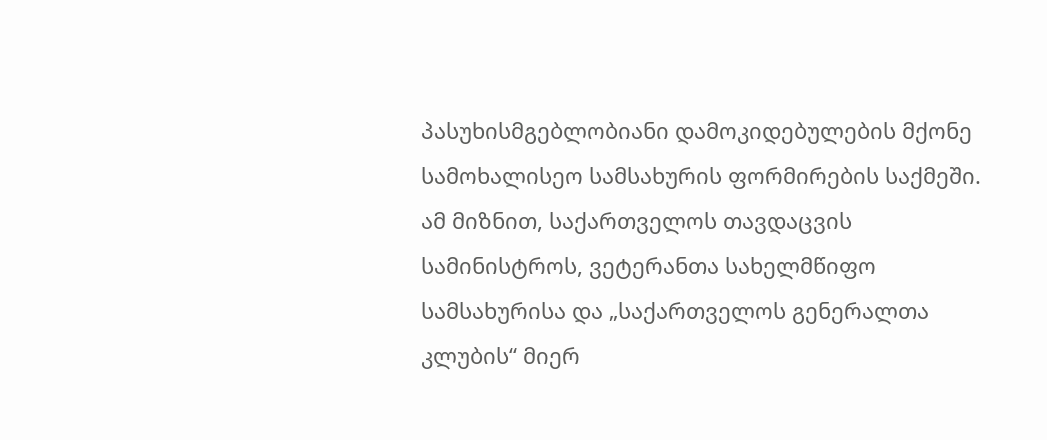პასუხისმგებლობიანი დამოკიდებულების მქონე სამოხალისეო სამსახურის ფორმირების საქმეში. ამ მიზნით, საქართველოს თავდაცვის სამინისტროს, ვეტერანთა სახელმწიფო სამსახურისა და „საქართველოს გენერალთა კლუბის“ მიერ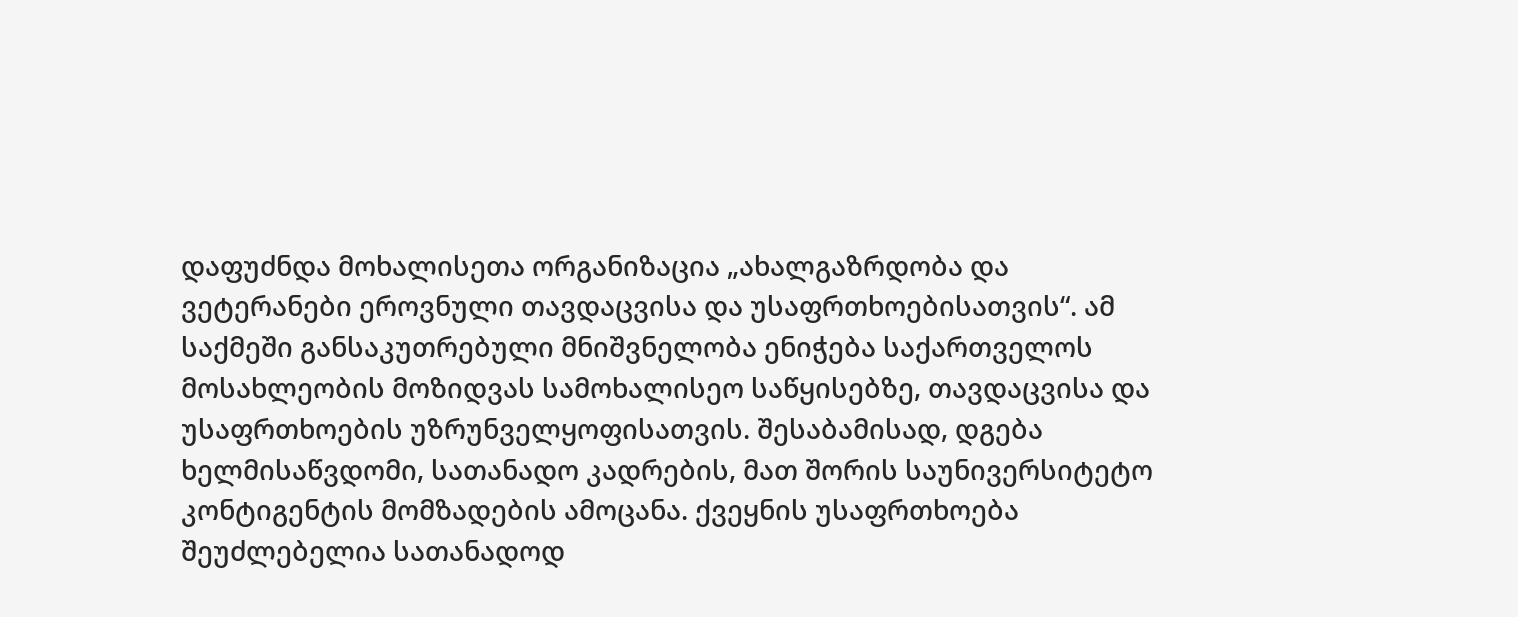დაფუძნდა მოხალისეთა ორგანიზაცია „ახალგაზრდობა და ვეტერანები ეროვნული თავდაცვისა და უსაფრთხოებისათვის“. ამ საქმეში განსაკუთრებული მნიშვნელობა ენიჭება საქართველოს მოსახლეობის მოზიდვას სამოხალისეო საწყისებზე, თავდაცვისა და უსაფრთხოების უზრუნველყოფისათვის. შესაბამისად, დგება  ხელმისაწვდომი, სათანადო კადრების, მათ შორის საუნივერსიტეტო კონტიგენტის მომზადების ამოცანა. ქვეყნის უსაფრთხოება შეუძლებელია სათანადოდ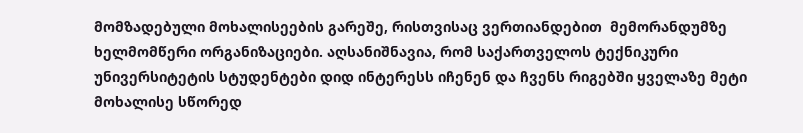მომზადებული მოხალისეების გარეშე, რისთვისაც ვერთიანდებით  მემორანდუმზე ხელმომწერი ორგანიზაციები. აღსანიშნავია, რომ საქართველოს ტექნიკური უნივერსიტეტის სტუდენტები დიდ ინტერესს იჩენენ და ჩვენს რიგებში ყველაზე მეტი მოხალისე სწორედ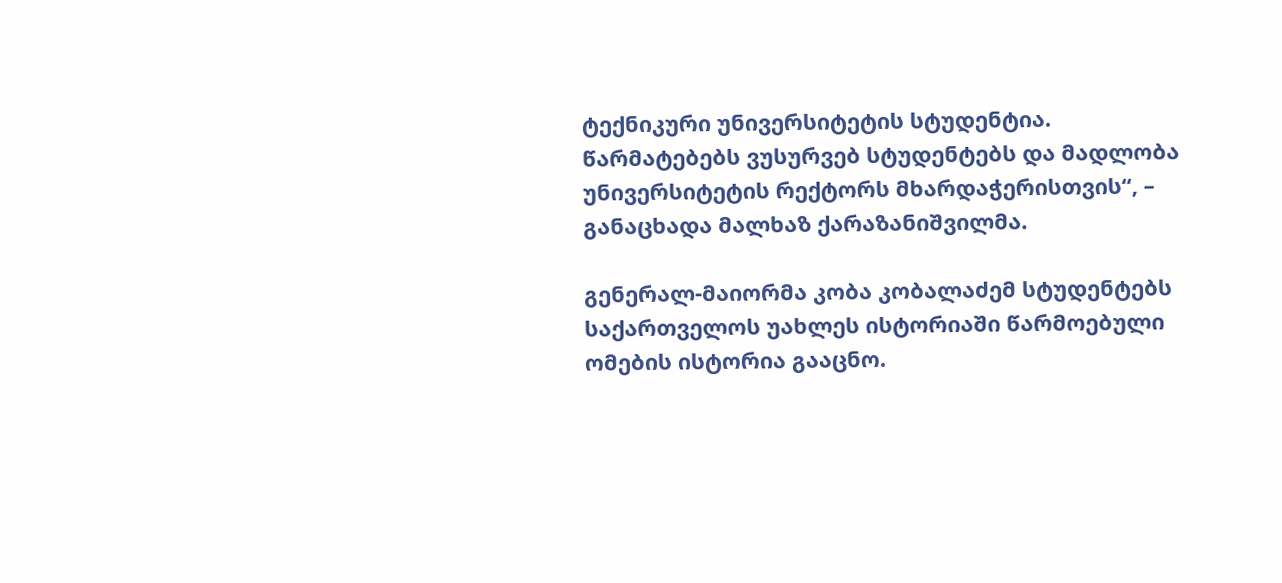ტექნიკური უნივერსიტეტის სტუდენტია. წარმატებებს ვუსურვებ სტუდენტებს და მადლობა უნივერსიტეტის რექტორს მხარდაჭერისთვის“, – განაცხადა მალხაზ ქარაზანიშვილმა.

გენერალ-მაიორმა კობა კობალაძემ სტუდენტებს საქართველოს უახლეს ისტორიაში წარმოებული ომების ისტორია გააცნო.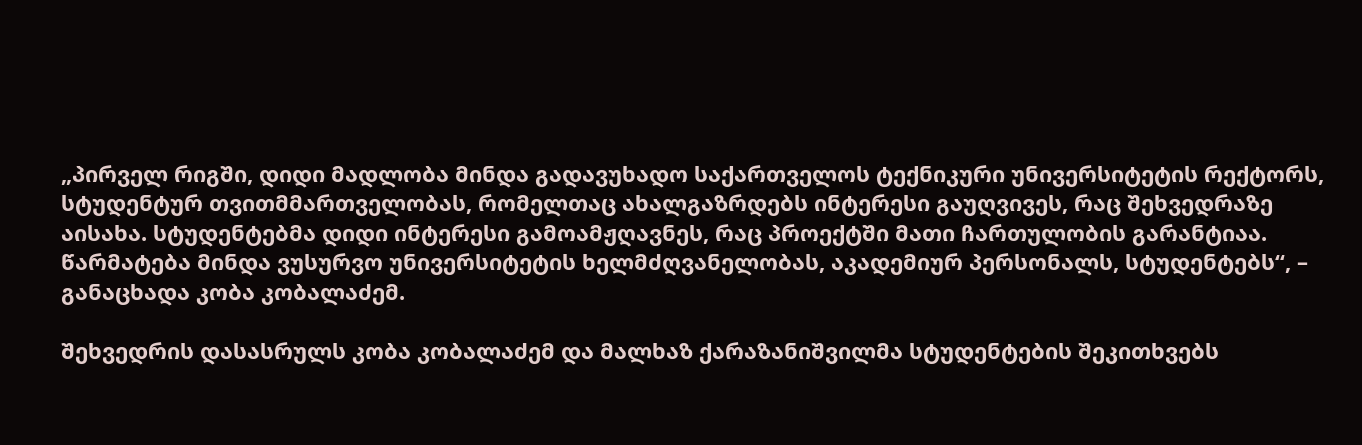„პირველ რიგში, დიდი მადლობა მინდა გადავუხადო საქართველოს ტექნიკური უნივერსიტეტის რექტორს, სტუდენტურ თვითმმართველობას, რომელთაც ახალგაზრდებს ინტერესი გაუღვივეს, რაც შეხვედრაზე აისახა. სტუდენტებმა დიდი ინტერესი გამოამჟღავნეს, რაც პროექტში მათი ჩართულობის გარანტიაა. წარმატება მინდა ვუსურვო უნივერსიტეტის ხელმძღვანელობას, აკადემიურ პერსონალს, სტუდენტებს“, – განაცხადა კობა კობალაძემ.

შეხვედრის დასასრულს კობა კობალაძემ და მალხაზ ქარაზანიშვილმა სტუდენტების შეკითხვებს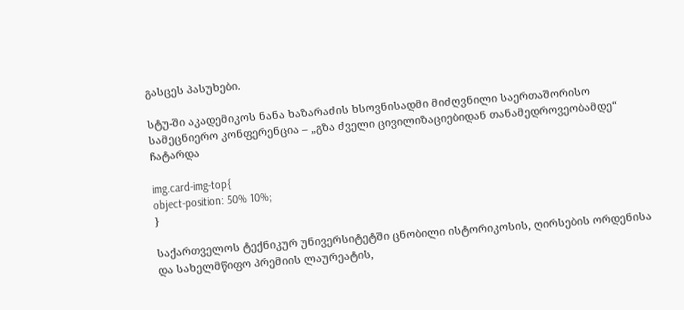გასცეს პასუხები.

სტუ-ში აკადემიკოს ნანა ხაზარაძის ხსოვნისადმი მიძღვნილი საერთაშორისო სამეცნიერო კონფერენცია – „გზა ძველი ცივილიზაციებიდან თანამედროვეობამდე“ ჩატარდა

img.card-img-top{
object-position: 50% 10%;
}

საქართველოს ტექნიკურ უნივერსიტეტში ცნობილი ისტორიკოსის, ღირსების ორდენისა და სახელმწიფო პრემიის ლაურეატის,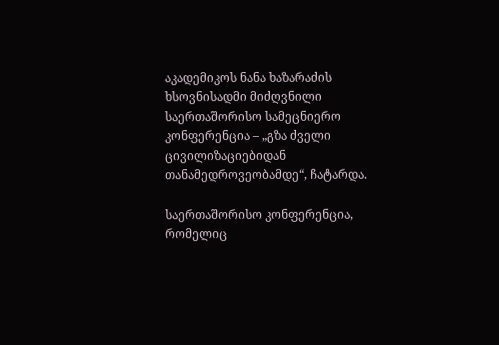აკადემიკოს ნანა ხაზარაძის ხსოვნისადმი მიძღვნილი საერთაშორისო სამეცნიერო კონფერენცია – „გზა ძველი ცივილიზაციებიდან თანამედროვეობამდე“, ჩატარდა.

საერთაშორისო კონფერენცია, რომელიც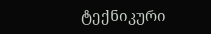ტექნიკური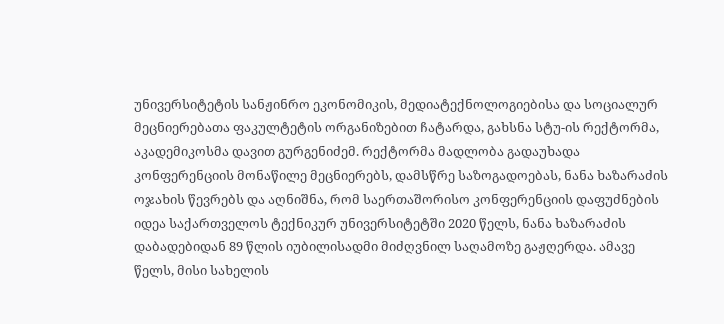უნივერსიტეტის სანჟინრო ეკონომიკის, მედიატექნოლოგიებისა და სოციალურ მეცნიერებათა ფაკულტეტის ორგანიზებით ჩატარდა, გახსნა სტუ-ის რექტორმა, აკადემიკოსმა დავით გურგენიძემ. რექტორმა მადლობა გადაუხადა კონფერენციის მონაწილე მეცნიერებს, დამსწრე საზოგადოებას, ნანა ხაზარაძის ოჯახის წევრებს და აღნიშნა, რომ საერთაშორისო კონფერენციის დაფუძნების იდეა საქართველოს ტექნიკურ უნივერსიტეტში 2020 წელს, ნანა ხაზარაძის დაბადებიდან 89 წლის იუბილისადმი მიძღვნილ საღამოზე გაჟღერდა. ამავე წელს, მისი სახელის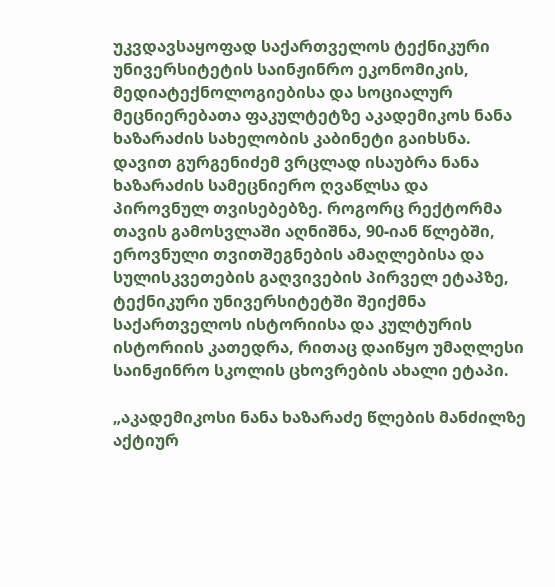უკვდავსაყოფად საქართველოს ტექნიკური უნივერსიტეტის საინჟინრო ეკონომიკის, მედიატექნოლოგიებისა და სოციალურ მეცნიერებათა ფაკულტეტზე აკადემიკოს ნანა ხაზარაძის სახელობის კაბინეტი გაიხსნა. დავით გურგენიძემ ვრცლად ისაუბრა ნანა ხაზარაძის სამეცნიერო ღვაწლსა და პიროვნულ თვისებებზე. როგორც რექტორმა თავის გამოსვლაში აღნიშნა, 90-იან წლებში, ეროვნული თვითშეგნების ამაღლებისა და სულისკვეთების გაღვივების პირველ ეტაპზე, ტექნიკური უნივერსიტეტში შეიქმნა საქართველოს ისტორიისა და კულტურის ისტორიის კათედრა, რითაც დაიწყო უმაღლესი საინჟინრო სკოლის ცხოვრების ახალი ეტაპი.

„აკადემიკოსი ნანა ხაზარაძე წლების მანძილზე აქტიურ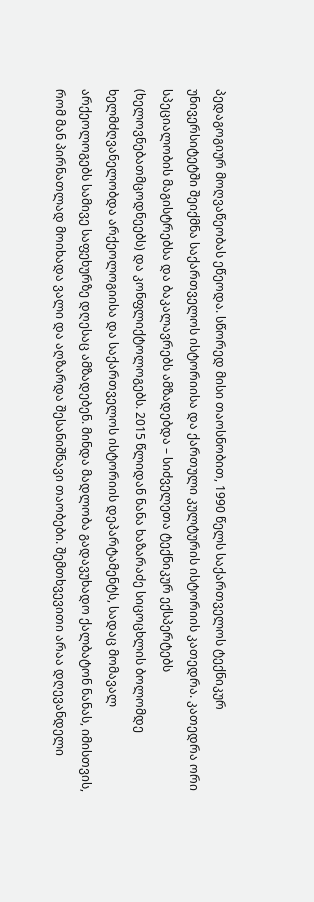პედაგოგიურ მოღვაწეობას ეწეოდა. სწორედ მისი თაოსნობით, 1990 წელს საქართველოს ტექნიკურ უნივერსიტეტში შეიქმნა საქართველოს ისტორიისა და ქართული კულტურის ისტორიის კათედრა. კათედრა ორი სპეციალობის მაგისტრებსა და ბაკალავრებს ამზადებდა – სიძველეთა ტექნიკურ ექსპერტებს (ხელოვნებათმცოდნეებს) და კონფლიქტოლოგებს. 2015 წლიდან ნანა ხაზარაძე სიცოცხლის ბოლომდე ხელმძღვანელობდა არქეოლოგიისა და საქართველოს ისტორიის დეპარტამენტს, სადაც მომავალ არქეოლოგებს სამივე საფეხურზე დღესაც ამზადებენ. მინდა მადლობა გადავუხადო ქალბატონ ნანას, იმისთვის, რომ მან პირნათლად მოიხადა ვალი და აღზარდა შესანიშნავი თაობები. შემთხვევითი არაა დღევანდელი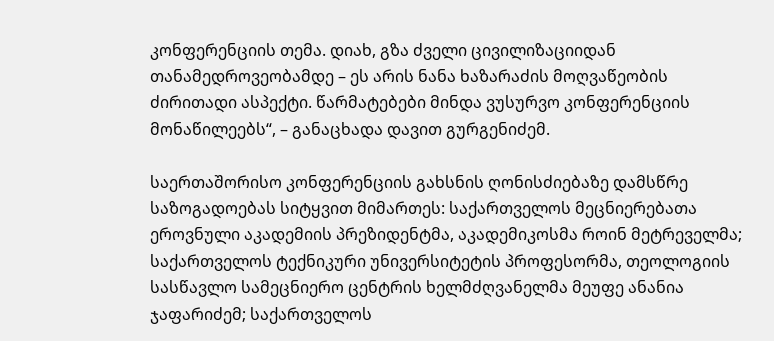კონფერენციის თემა. დიახ, გზა ძველი ცივილიზაციიდან თანამედროვეობამდე – ეს არის ნანა ხაზარაძის მოღვაწეობის ძირითადი ასპექტი. წარმატებები მინდა ვუსურვო კონფერენციის მონაწილეებს“, – განაცხადა დავით გურგენიძემ.

საერთაშორისო კონფერენციის გახსნის ღონისძიებაზე დამსწრე საზოგადოებას სიტყვით მიმართეს: საქართველოს მეცნიერებათა ეროვნული აკადემიის პრეზიდენტმა, აკადემიკოსმა როინ მეტრეველმა; საქართველოს ტექნიკური უნივერსიტეტის პროფესორმა, თეოლოგიის სასწავლო სამეცნიერო ცენტრის ხელმძღვანელმა მეუფე ანანია ჯაფარიძემ; საქართველოს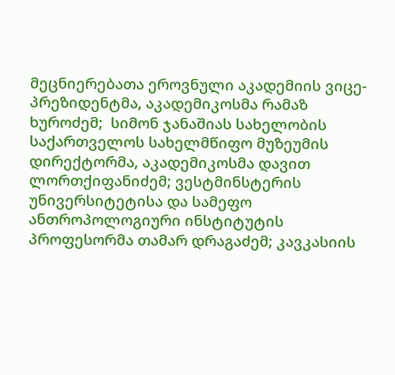მეცნიერებათა ეროვნული აკადემიის ვიცე-პრეზიდენტმა, აკადემიკოსმა რამაზ ხუროძემ;  სიმონ ჯანაშიას სახელობის საქართველოს სახელმწიფო მუზეუმის დირექტორმა, აკადემიკოსმა დავით ლორთქიფანიძემ; ვესტმინსტერის უნივერსიტეტისა და სამეფო ანთროპოლოგიური ინსტიტუტის პროფესორმა თამარ დრაგაძემ; კავკასიის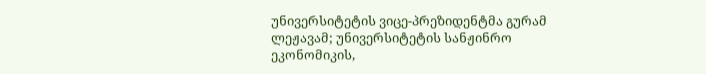უნივერსიტეტის ვიცე-პრეზიდენტმა გურამ ლეჟავამ; უნივერსიტეტის სანჟინრო ეკონომიკის,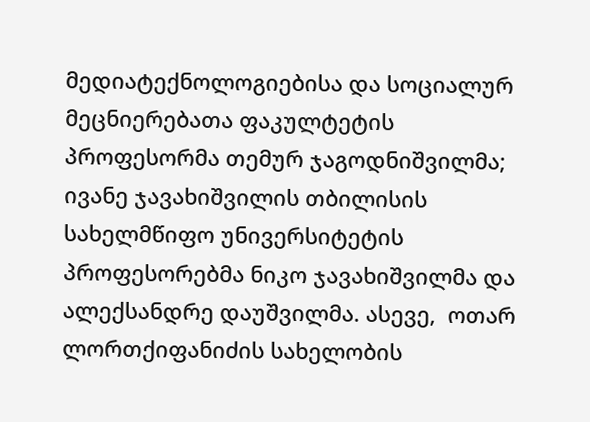მედიატექნოლოგიებისა და სოციალურ მეცნიერებათა ფაკულტეტის პროფესორმა თემურ ჯაგოდნიშვილმა; ივანე ჯავახიშვილის თბილისის სახელმწიფო უნივერსიტეტის პროფესორებმა ნიკო ჯავახიშვილმა და ალექსანდრე დაუშვილმა. ასევე,  ოთარ ლორთქიფანიძის სახელობის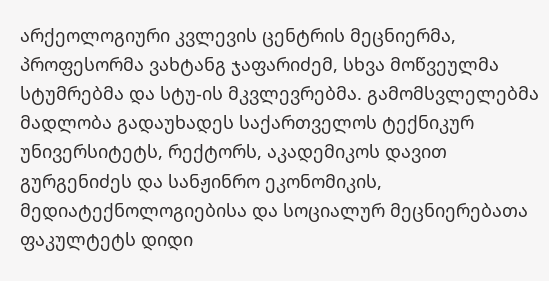არქეოლოგიური კვლევის ცენტრის მეცნიერმა, პროფესორმა ვახტანგ ჯაფარიძემ, სხვა მოწვეულმა სტუმრებმა და სტუ-ის მკვლევრებმა. გამომსვლელებმა მადლობა გადაუხადეს საქართველოს ტექნიკურ უნივერსიტეტს, რექტორს, აკადემიკოს დავით გურგენიძეს და სანჟინრო ეკონომიკის, მედიატექნოლოგიებისა და სოციალურ მეცნიერებათა ფაკულტეტს დიდი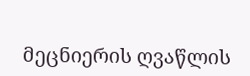მეცნიერის ღვაწლის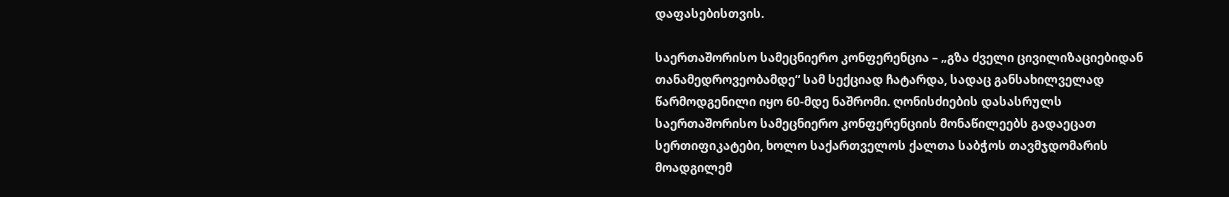დაფასებისთვის.

საერთაშორისო სამეცნიერო კონფერენცია – „გზა ძველი ცივილიზაციებიდან თანამედროვეობამდე“ სამ სექციად ჩატარდა, სადაც განსახილველად წარმოდგენილი იყო 60-მდე ნაშრომი. ღონისძიების დასასრულს საერთაშორისო სამეცნიერო კონფერენციის მონაწილეებს გადაეცათ სერთიფიკატები, ხოლო საქართველოს ქალთა საბჭოს თავმჯდომარის მოადგილემ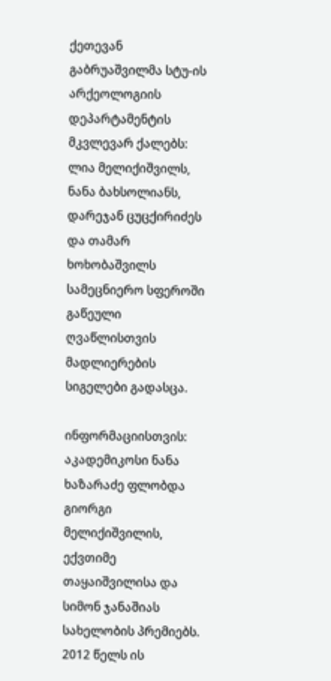ქეთევან გაბრუაშვილმა სტუ-ის არქეოლოგიის დეპარტამენტის მკვლევარ ქალებს: ლია მელიქიშვილს, ნანა ბახსოლიანს, დარეჯან ცუცქირიძეს და თამარ ხოხობაშვილს სამეცნიერო სფეროში გაწეული ღვაწლისთვის მადლიერების სიგელები გადასცა.

ინფორმაციისთვის: აკადემიკოსი ნანა ხაზარაძე ფლობდა გიორგი მელიქიშვილის, ექვთიმე თაყაიშვილისა და სიმონ ჯანაშიას სახელობის პრემიებს. 2012 წელს ის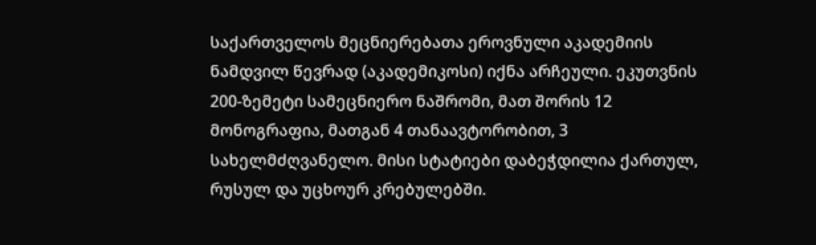საქართველოს მეცნიერებათა ეროვნული აკადემიის ნამდვილ წევრად (აკადემიკოსი) იქნა არჩეული. ეკუთვნის 200-ზემეტი სამეცნიერო ნაშრომი, მათ შორის 12 მონოგრაფია, მათგან 4 თანაავტორობით, 3 სახელმძღვანელო. მისი სტატიები დაბეჭდილია ქართულ, რუსულ და უცხოურ კრებულებში.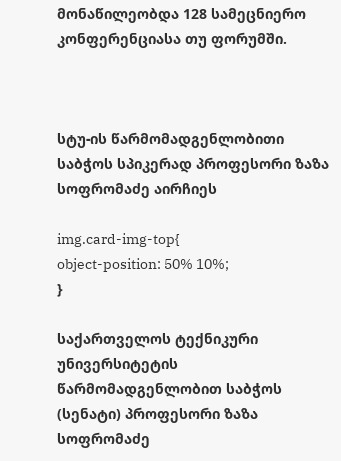მონაწილეობდა 128 სამეცნიერო კონფერენციასა თუ ფორუმში.



სტუ-ის წარმომადგენლობითი საბჭოს სპიკერად პროფესორი ზაზა სოფრომაძე აირჩიეს

img.card-img-top{
object-position: 50% 10%;
}

საქართველოს ტექნიკური უნივერსიტეტის წარმომადგენლობით საბჭოს (სენატი) პროფესორი ზაზა სოფრომაძე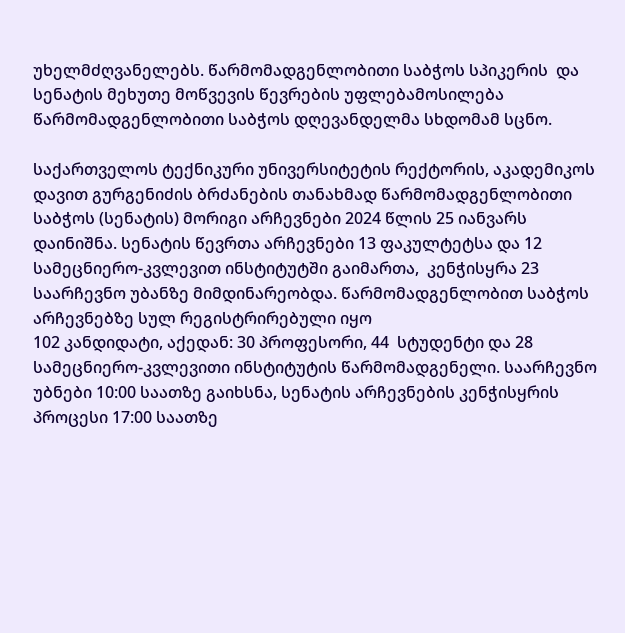უხელმძღვანელებს. წარმომადგენლობითი საბჭოს სპიკერის  და სენატის მეხუთე მოწვევის წევრების უფლებამოსილება  წარმომადგენლობითი საბჭოს დღევანდელმა სხდომამ სცნო.

საქართველოს ტექნიკური უნივერსიტეტის რექტორის, აკადემიკოს დავით გურგენიძის ბრძანების თანახმად წარმომადგენლობითი საბჭოს (სენატის) მორიგი არჩევნები 2024 წლის 25 იანვარს დაინიშნა. სენატის წევრთა არჩევნები 13 ფაკულტეტსა და 12 სამეცნიერო-კვლევით ინსტიტუტში გაიმართა,  კენჭისყრა 23 საარჩევნო უბანზე მიმდინარეობდა. წარმომადგენლობით საბჭოს არჩევნებზე სულ რეგისტრირებული იყო
102 კანდიდატი, აქედან: 30 პროფესორი, 44  სტუდენტი და 28  სამეცნიერო-კვლევითი ინსტიტუტის წარმომადგენელი. საარჩევნო უბნები 10:00 საათზე გაიხსნა, სენატის არჩევნების კენჭისყრის პროცესი 17:00 საათზე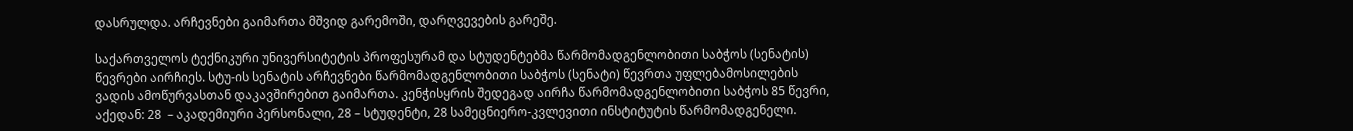დასრულდა. არჩევნები გაიმართა მშვიდ გარემოში, დარღვევების გარეშე.

საქართველოს ტექნიკური უნივერსიტეტის პროფესურამ და სტუდენტებმა წარმომადგენლობითი საბჭოს (სენატის) წევრები აირჩიეს. სტუ-ის სენატის არჩევნები წარმომადგენლობითი საბჭოს (სენატი) წევრთა უფლებამოსილების ვადის ამოწურვასთან დაკავშირებით გაიმართა. კენჭისყრის შედეგად აირჩა წარმომადგენლობითი საბჭოს 85 წევრი, აქედან: 28  – აკადემიური პერსონალი, 28 – სტუდენტი, 28 სამეცნიერო-კვლევითი ინსტიტუტის წარმომადგენელი.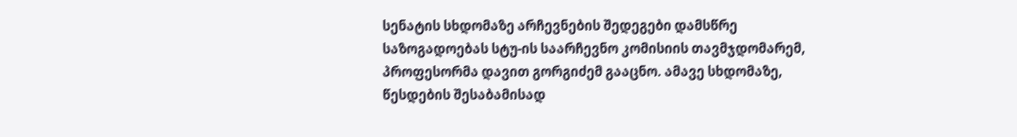სენატის სხდომაზე არჩევნების შედეგები დამსწრე საზოგადოებას სტუ-ის საარჩევნო კომისიის თავმჯდომარემ, პროფესორმა დავით გორგიძემ გააცნო. ამავე სხდომაზე, წესდების შესაბამისად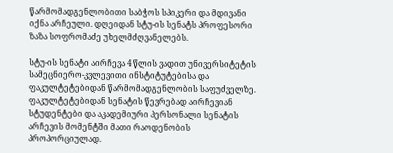წარმომადგენლობითი საბჭოს სპიკერი და მდივანი იქნა არჩეული. დღეიდან სტუ-ის სენატს პროფესორი ზაზა სოფრომაძე უხელმძღვანელებს.

სტუ-ის სენატი აირჩევა 4 წლის ვადით უნივერსიტეტის სამეცნიერო-კვლევითი ინსტიტუტებისა და ფაკულტეტებიდან წარმომადგენლობის საფუძველზე. ფაკულტეტებიდან სენატის წევრებად აირჩევიან სტუდენტები და აკადემიური პერსონალი სენატის არჩევის მომენტში მათი რაოდენობის პროპორციულად.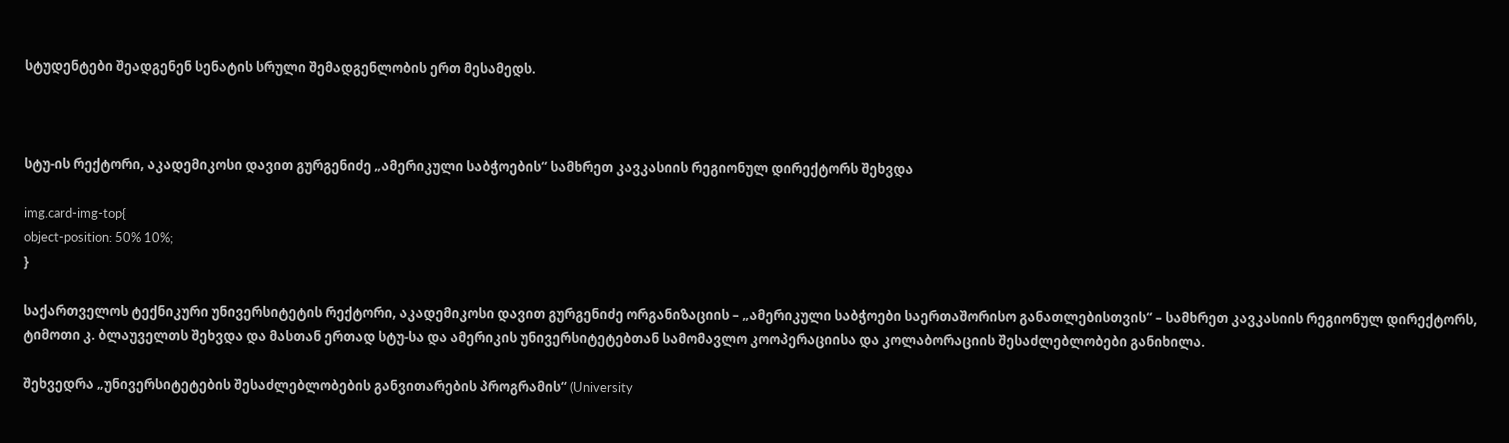სტუდენტები შეადგენენ სენატის სრული შემადგენლობის ერთ მესამედს.



სტუ-ის რექტორი, აკადემიკოსი დავით გურგენიძე „ამერიკული საბჭოების“ სამხრეთ კავკასიის რეგიონულ დირექტორს შეხვდა

img.card-img-top{
object-position: 50% 10%;
}

საქართველოს ტექნიკური უნივერსიტეტის რექტორი, აკადემიკოსი დავით გურგენიძე ორგანიზაციის – „ამერიკული საბჭოები საერთაშორისო განათლებისთვის“ – სამხრეთ კავკასიის რეგიონულ დირექტორს, ტიმოთი კ. ბლაუველთს შეხვდა და მასთან ერთად სტუ-სა და ამერიკის უნივერსიტეტებთან სამომავლო კოოპერაციისა და კოლაბორაციის შესაძლებლობები განიხილა.

შეხვედრა „უნივერსიტეტების შესაძლებლობების განვითარების პროგრამის“ (University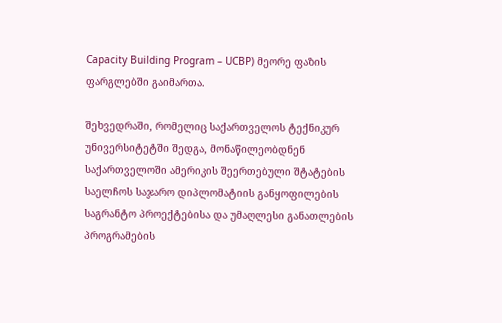Capacity Building Program – UCBP) მეორე ფაზის ფარგლებში გაიმართა.

შეხვედრაში, რომელიც საქართველოს ტექნიკურ უნივერსიტეტში შედგა, მონაწილეობდნენ საქართველოში ამერიკის შეერთებული შტატების საელჩოს საჯარო დიპლომატიის განყოფილების საგრანტო პროექტებისა და უმაღლესი განათლების პროგრამების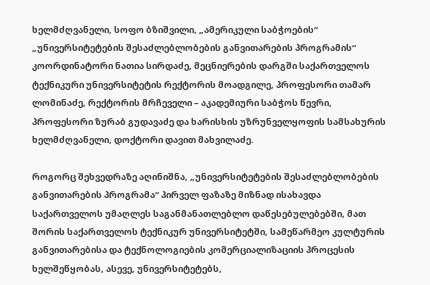ხელმძღვანელი, სოფო ბზიშვილი, „ამერიკული საბჭოების“ „უნივერსიტეტების შესაძლებლობების განვითარების პროგრამის“ კოორდინატორი ნათია სირდაძე, მეცნიერების დარგში საქართველოს ტექნიკური უნივერსიტეტის რექტორის მოადგილე, პროფესორი თამარ ლომინაძე, რექტორის მრჩეველი – აკადემიური საბჭოს წევრი, პროფესორი ზურაბ გუდავაძე და ხარისხის უზრუნველყოფის სამსახურის ხელმძღვანელი, დოქტორი დავით მახვილაძე.

როგორც შეხვედრაზე აღინიშნა, „უნივერსიტეტების შესაძლებლობების განვითარების პროგრამა“ პირველ ფაზაზე მიზნად ისახავდა საქართველოს უმაღლეს საგანმანათლებლო დაწესებულებებში, მათ შორის საქართველოს ტექნიკურ უნივერსიტეტში, სამეწარმეო კულტურის განვითარებისა და ტექნოლოგიების კომერციალიზაციის პროცესის ხელშეწყობას, ასევე, უნივერსიტეტებს,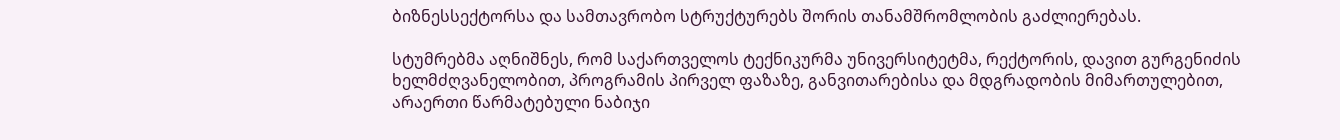ბიზნესსექტორსა და სამთავრობო სტრუქტურებს შორის თანამშრომლობის გაძლიერებას.

სტუმრებმა აღნიშნეს, რომ საქართველოს ტექნიკურმა უნივერსიტეტმა, რექტორის, დავით გურგენიძის ხელმძღვანელობით, პროგრამის პირველ ფაზაზე, განვითარებისა და მდგრადობის მიმართულებით, არაერთი წარმატებული ნაბიჯი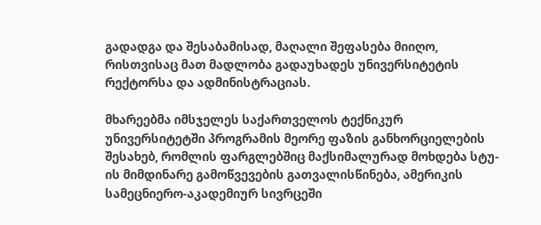გადადგა და შესაბამისად, მაღალი შეფასება მიიღო, რისთვისაც მათ მადლობა გადაუხადეს უნივერსიტეტის რექტორსა და ადმინისტრაციას.

მხარეებმა იმსჯელეს საქართველოს ტექნიკურ უნივერსიტეტში პროგრამის მეორე ფაზის განხორციელების შესახებ, რომლის ფარგლებშიც მაქსიმალურად მოხდება სტუ-ის მიმდინარე გამოწვევების გათვალისწინება, ამერიკის სამეცნიერო-აკადემიურ სივრცეში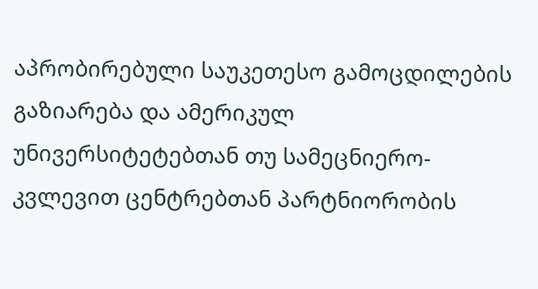აპრობირებული საუკეთესო გამოცდილების გაზიარება და ამერიკულ უნივერსიტეტებთან თუ სამეცნიერო-კვლევით ცენტრებთან პარტნიორობის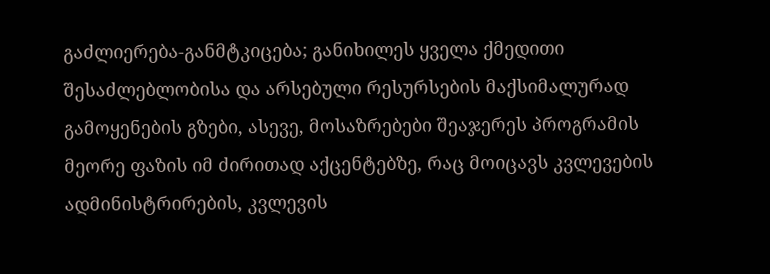გაძლიერება-განმტკიცება; განიხილეს ყველა ქმედითი შესაძლებლობისა და არსებული რესურსების მაქსიმალურად გამოყენების გზები, ასევე, მოსაზრებები შეაჯერეს პროგრამის მეორე ფაზის იმ ძირითად აქცენტებზე, რაც მოიცავს კვლევების ადმინისტრირების, კვლევის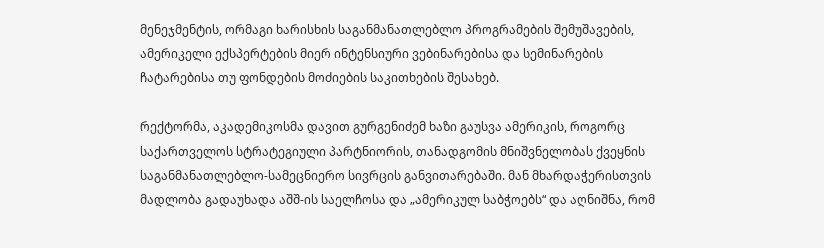მენეჯმენტის, ორმაგი ხარისხის საგანმანათლებლო პროგრამების შემუშავების, ამერიკელი ექსპერტების მიერ ინტენსიური ვებინარებისა და სემინარების ჩატარებისა თუ ფონდების მოძიების საკითხების შესახებ.

რექტორმა, აკადემიკოსმა დავით გურგენიძემ ხაზი გაუსვა ამერიკის, როგორც საქართველოს სტრატეგიული პარტნიორის, თანადგომის მნიშვნელობას ქვეყნის საგანმანათლებლო-სამეცნიერო სივრცის განვითარებაში. მან მხარდაჭერისთვის მადლობა გადაუხადა აშშ-ის საელჩოსა და „ამერიკულ საბჭოებს“ და აღნიშნა, რომ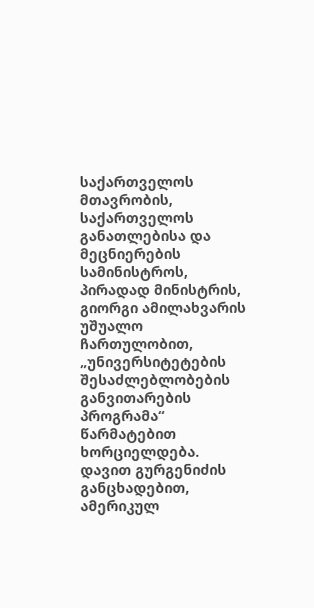საქართველოს მთავრობის, საქართველოს განათლებისა და მეცნიერების სამინისტროს, პირადად მინისტრის, გიორგი ამილახვარის უშუალო ჩართულობით, „უნივერსიტეტების შესაძლებლობების განვითარების პროგრამა“ წარმატებით ხორციელდება. დავით გურგენიძის განცხადებით, ამერიკულ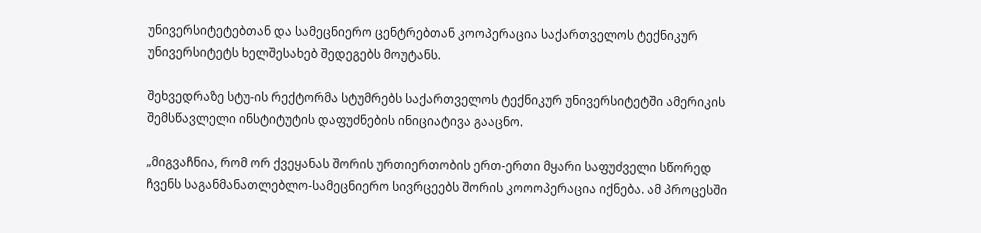უნივერსიტეტებთან და სამეცნიერო ცენტრებთან კოოპერაცია საქართველოს ტექნიკურ უნივერსიტეტს ხელშესახებ შედეგებს მოუტანს.

შეხვედრაზე სტუ-ის რექტორმა სტუმრებს საქართველოს ტექნიკურ უნივერსიტეტში ამერიკის შემსწავლელი ინსტიტუტის დაფუძნების ინიციატივა გააცნო.

„მიგვაჩნია, რომ ორ ქვეყანას შორის ურთიერთობის ერთ-ერთი მყარი საფუძველი სწორედ ჩვენს საგანმანათლებლო-სამეცნიერო სივრცეებს შორის კოოოპერაცია იქნება. ამ პროცესში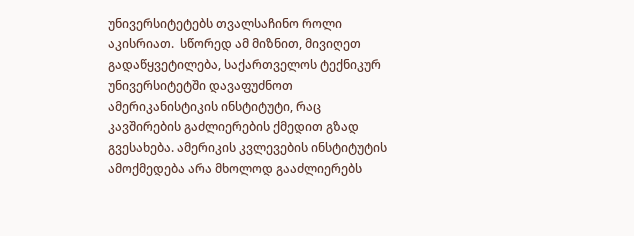უნივერსიტეტებს თვალსაჩინო როლი აკისრიათ.  სწორედ ამ მიზნით, მივიღეთ გადაწყვეტილება, საქართველოს ტექნიკურ უნივერსიტეტში დავაფუძნოთ ამერიკანისტიკის ინსტიტუტი, რაც კავშირების გაძლიერების ქმედით გზად გვესახება. ამერიკის კვლევების ინსტიტუტის ამოქმედება არა მხოლოდ გააძლიერებს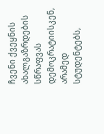ჩვენი ქვეყნის ახალგაზრდების სწრაფვას დემოკრატიისკენ, არამედ სტუდენტებს,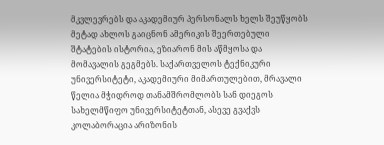მკვლევრებს და აკადემიურ პერსონალს ხელს შეუწყობს მეტად ახლოს გაიცნონ ამერიკის შეერთებული შტატების ისტორია, ეზიარონ მის აწმყოსა და მომავალის გეგმებს. საქართველოს ტექნიკური უნივერსიტეტი, აკადემიური მიმართულებით, მრავალი წელია მჭიდროდ თანამშრომლობს სან დიეგოს სახელმწიფო უნივერსიტეტთან, ასევე გვაქვს კოლაბორაცია არიზონის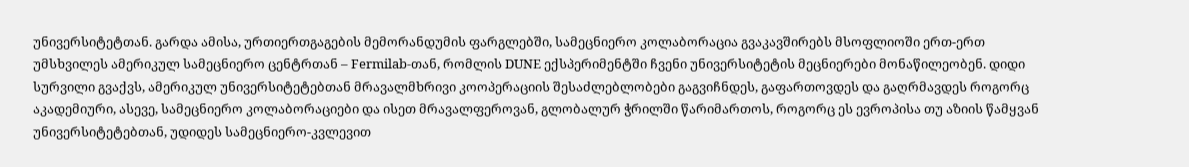უნივერსიტეტთან. გარდა ამისა, ურთიერთგაგების მემორანდუმის ფარგლებში, სამეცნიერო კოლაბორაცია გვაკავშირებს მსოფლიოში ერთ-ერთ უმსხვილეს ამერიკულ სამეცნიერო ცენტრთან – Fermilab-თან, რომლის DUNE ექსპერიმენტში ჩვენი უნივერსიტეტის მეცნიერები მონაწილეობენ. დიდი სურვილი გვაქვს, ამერიკულ უნივერსიტეტებთან მრავალმხრივი კოოპერაციის შესაძლებლობები გაგვიჩნდეს, გაფართოვდეს და გაღრმავდეს როგორც აკადემიური, ასევე, სამეცნიერო კოლაბორაციები და ისეთ მრავალფეროვან, გლობალურ ჭრილში წარიმართოს, როგორც ეს ევროპისა თუ აზიის წამყვან უნივერსიტეტებთან, უდიდეს სამეცნიერო-კვლევით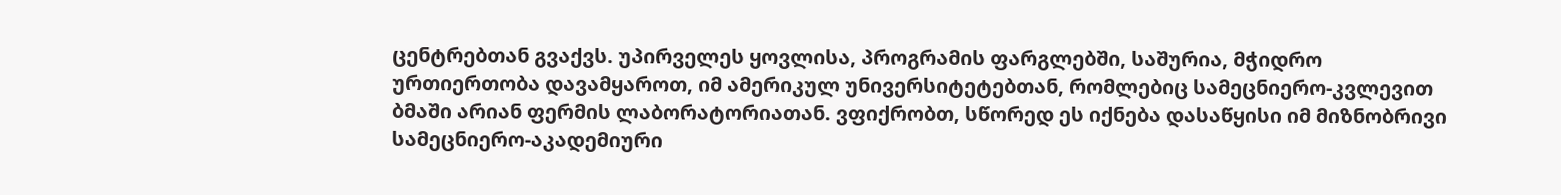ცენტრებთან გვაქვს. უპირველეს ყოვლისა, პროგრამის ფარგლებში, საშურია, მჭიდრო ურთიერთობა დავამყაროთ, იმ ამერიკულ უნივერსიტეტებთან, რომლებიც სამეცნიერო-კვლევით ბმაში არიან ფერმის ლაბორატორიათან. ვფიქრობთ, სწორედ ეს იქნება დასაწყისი იმ მიზნობრივი სამეცნიერო-აკადემიური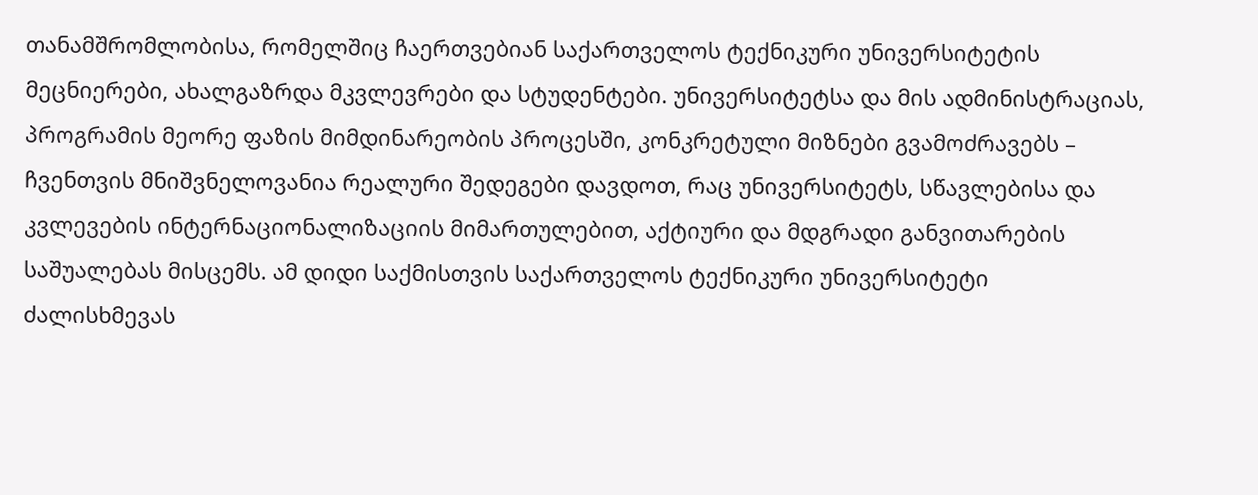თანამშრომლობისა, რომელშიც ჩაერთვებიან საქართველოს ტექნიკური უნივერსიტეტის მეცნიერები, ახალგაზრდა მკვლევრები და სტუდენტები. უნივერსიტეტსა და მის ადმინისტრაციას, პროგრამის მეორე ფაზის მიმდინარეობის პროცესში, კონკრეტული მიზნები გვამოძრავებს – ჩვენთვის მნიშვნელოვანია რეალური შედეგები დავდოთ, რაც უნივერსიტეტს, სწავლებისა და კვლევების ინტერნაციონალიზაციის მიმართულებით, აქტიური და მდგრადი განვითარების საშუალებას მისცემს. ამ დიდი საქმისთვის საქართველოს ტექნიკური უნივერსიტეტი ძალისხმევას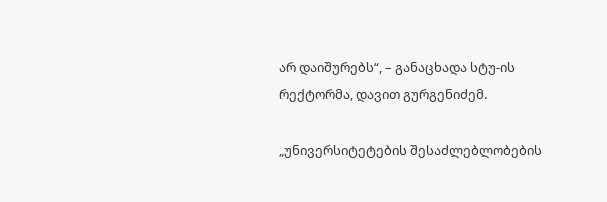არ დაიშურებს“, – განაცხადა სტუ-ის რექტორმა, დავით გურგენიძემ.

„უნივერსიტეტების შესაძლებლობების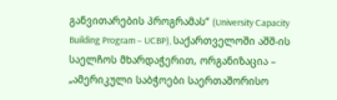განვითარების პროგრამას“ (University Capacity Building Program – UCBP), საქართველოში აშშ-ის საელჩოს მხარდაჭერით, ორგანიზაცია – „ამერიკული საბჭოები საერთაშორისო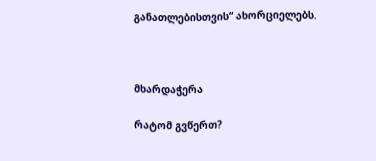განათლებისთვის“ ახორციელებს.



მხარდაჭერა

რატომ გვწერთ?